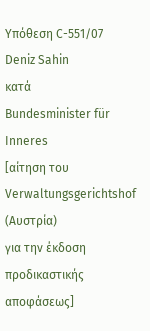Υπόθεση C-551/07
Deniz Sahin
κατά
Bundesminister für Inneres
[αίτηση του Verwaltungsgerichtshof (Αυστρία)
για την έκδοση προδικαστικής αποφάσεως]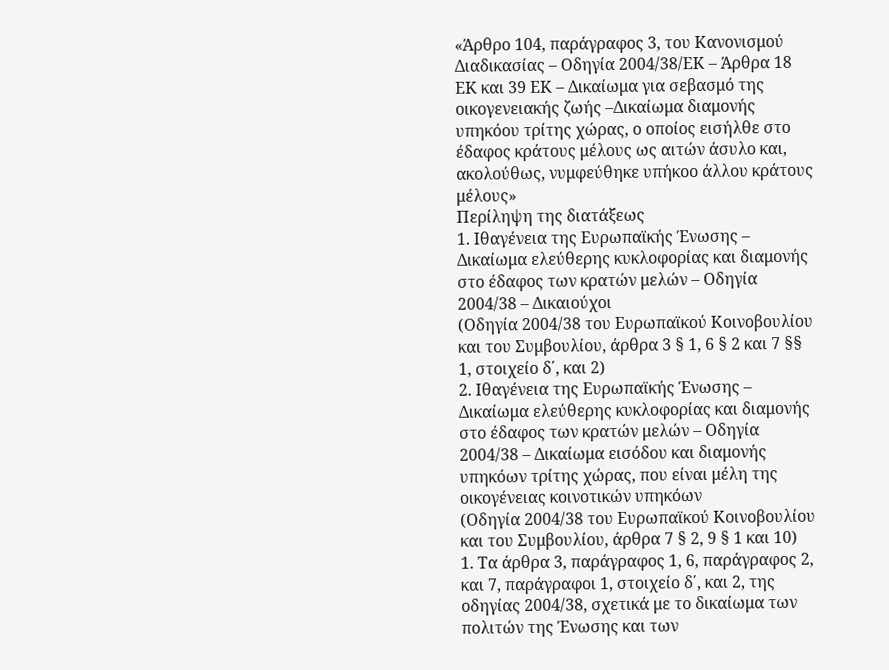«Άρθρο 104, παράγραφος 3, του Κανονισμού Διαδικασίας – Οδηγία 2004/38/ΕΚ – Άρθρα 18 ΕΚ και 39 ΕΚ – Δικαίωμα για σεβασμό της οικογενειακής ζωής –Δικαίωμα διαμονής υπηκόου τρίτης χώρας, ο οποίος εισήλθε στο έδαφος κράτους μέλους ως αιτών άσυλο και, ακολούθως, νυμφεύθηκε υπήκοο άλλου κράτους μέλους»
Περίληψη της διατάξεως
1. Ιθαγένεια της Ευρωπαϊκής Ένωσης – Δικαίωμα ελεύθερης κυκλοφορίας και διαμονής στο έδαφος των κρατών μελών – Οδηγία 2004/38 – Δικαιούχοι
(Οδηγία 2004/38 του Ευρωπαϊκού Κοινοβουλίου και του Συμβουλίου, άρθρα 3 § 1, 6 § 2 και 7 §§ 1, στοιχείο δ΄, και 2)
2. Ιθαγένεια της Ευρωπαϊκής Ένωσης – Δικαίωμα ελεύθερης κυκλοφορίας και διαμονής στο έδαφος των κρατών μελών – Οδηγία 2004/38 – Δικαίωμα εισόδου και διαμονής υπηκόων τρίτης χώρας, που είναι μέλη της οικογένειας κοινοτικών υπηκόων
(Οδηγία 2004/38 του Ευρωπαϊκού Κοινοβουλίου και του Συμβουλίου, άρθρα 7 § 2, 9 § 1 και 10)
1. Τα άρθρα 3, παράγραφος 1, 6, παράγραφος 2, και 7, παράγραφοι 1, στοιχείο δ΄, και 2, της οδηγίας 2004/38, σχετικά με το δικαίωμα των πολιτών της Ένωσης και των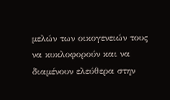μελών των οικογενειών τους να κυκλοφορούν και να διαμένουν ελεύθερα στην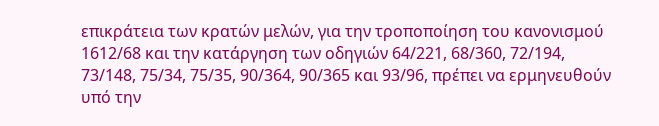επικράτεια των κρατών μελών, για την τροποποίηση του κανονισμού 1612/68 και την κατάργηση των οδηγιών 64/221, 68/360, 72/194, 73/148, 75/34, 75/35, 90/364, 90/365 και 93/96, πρέπει να ερμηνευθούν υπό την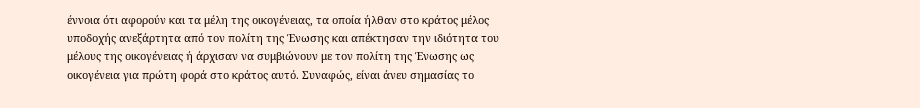έννοια ότι αφορούν και τα μέλη της οικογένειας, τα οποία ήλθαν στο κράτος μέλος υποδοχής ανεξάρτητα από τον πολίτη της Ένωσης και απέκτησαν την ιδιότητα του μέλους της οικογένειας ή άρχισαν να συμβιώνουν με τον πολίτη της Ένωσης ως οικογένεια για πρώτη φορά στο κράτος αυτό. Συναφώς, είναι άνευ σημασίας το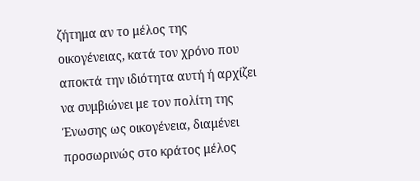ζήτημα αν το μέλος της οικογένειας, κατά τον χρόνο που αποκτά την ιδιότητα αυτή ή αρχίζει να συμβιώνει με τον πολίτη της Ένωσης ως οικογένεια, διαμένει προσωρινώς στο κράτος μέλος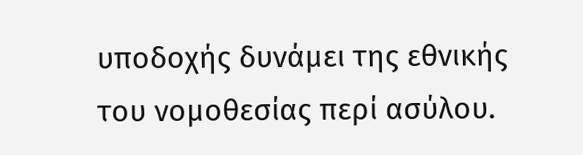υποδοχής δυνάμει της εθνικής του νομοθεσίας περί ασύλου.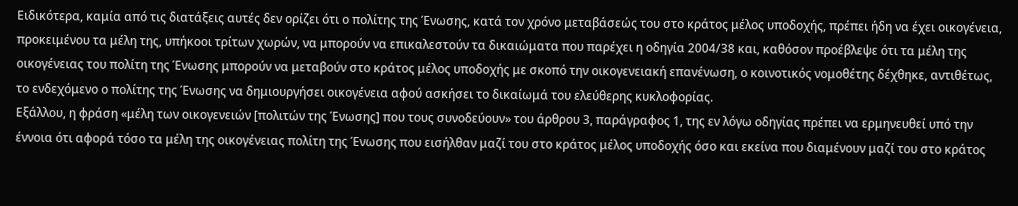Ειδικότερα, καμία από τις διατάξεις αυτές δεν ορίζει ότι ο πολίτης της Ένωσης, κατά τον χρόνο μεταβάσεώς του στο κράτος μέλος υποδοχής, πρέπει ήδη να έχει οικογένεια, προκειμένου τα μέλη της, υπήκοοι τρίτων χωρών, να μπορούν να επικαλεστούν τα δικαιώματα που παρέχει η οδηγία 2004/38 και, καθόσον προέβλεψε ότι τα μέλη της οικογένειας του πολίτη της Ένωσης μπορούν να μεταβούν στο κράτος μέλος υποδοχής με σκοπό την οικογενειακή επανένωση, ο κοινοτικός νομοθέτης δέχθηκε, αντιθέτως, το ενδεχόμενο ο πολίτης της Ένωσης να δημιουργήσει οικογένεια αφού ασκήσει το δικαίωμά του ελεύθερης κυκλοφορίας.
Εξάλλου, η φράση «μέλη των οικογενειών [πολιτών της Ένωσης] που τους συνοδεύουν» του άρθρου 3, παράγραφος 1, της εν λόγω οδηγίας πρέπει να ερμηνευθεί υπό την έννοια ότι αφορά τόσο τα μέλη της οικογένειας πολίτη της Ένωσης που εισήλθαν μαζί του στο κράτος μέλος υποδοχής όσο και εκείνα που διαμένουν μαζί του στο κράτος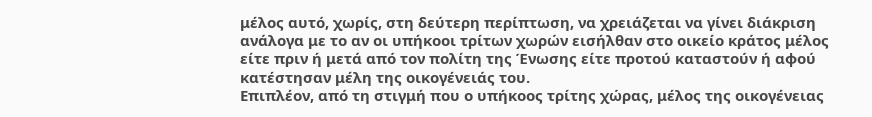μέλος αυτό, χωρίς, στη δεύτερη περίπτωση, να χρειάζεται να γίνει διάκριση ανάλογα με το αν οι υπήκοοι τρίτων χωρών εισήλθαν στο οικείο κράτος μέλος είτε πριν ή μετά από τον πολίτη της Ένωσης είτε προτού καταστούν ή αφού κατέστησαν μέλη της οικογένειάς του.
Επιπλέον, από τη στιγμή που ο υπήκοος τρίτης χώρας, μέλος της οικογένειας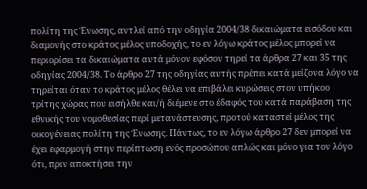πολίτη της Ένωσης, αντλεί από την οδηγία 2004/38 δικαιώματα εισόδου και διαμονής στο κράτος μέλος υποδοχής, το εν λόγω κράτος μέλος μπορεί να περιορίσει τα δικαιώματα αυτά μόνον εφόσον τηρεί τα άρθρα 27 και 35 της οδηγίας 2004/38. Το άρθρο 27 της οδηγίας αυτής πρέπει κατά μείζονα λόγο να τηρείται όταν το κράτος μέλος θέλει να επιβάλει κυρώσεις στον υπήκοο τρίτης χώρας που εισήλθε και/ή διέμενε στο έδαφός του κατά παράβαση της εθνικής του νομοθεσίας περί μετανάστευσης, προτού καταστεί μέλος της οικογένειας πολίτη της Ένωσης. Πάντως, το εν λόγω άρθρο 27 δεν μπορεί να έχει εφαρμογή στην περίπτωση ενός προσώπου απλώς και μόνο για τον λόγο ότι, πριν αποκτήσει την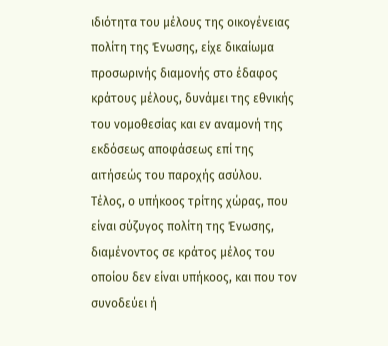ιδιότητα του μέλους της οικογένειας πολίτη της Ένωσης, είχε δικαίωμα προσωρινής διαμονής στο έδαφος κράτους μέλους, δυνάμει της εθνικής του νομοθεσίας και εν αναμονή της εκδόσεως αποφάσεως επί της αιτήσεώς του παροχής ασύλου.
Τέλος, ο υπήκοος τρίτης χώρας, που είναι σύζυγος πολίτη της Ένωσης, διαμένοντος σε κράτος μέλος του οποίου δεν είναι υπήκοος, και που τον συνοδεύει ή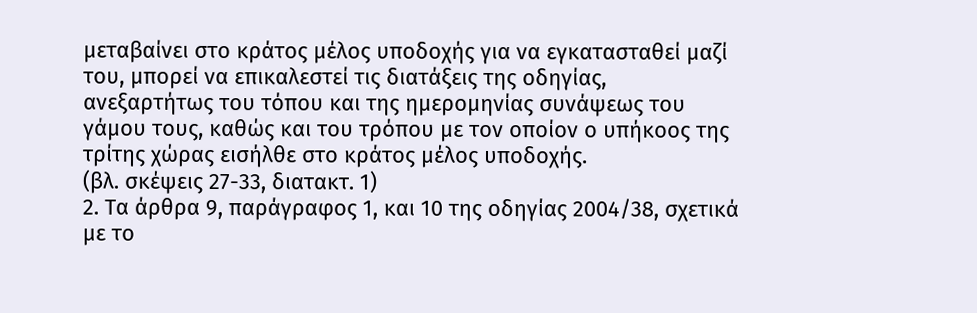μεταβαίνει στο κράτος μέλος υποδοχής για να εγκατασταθεί μαζί του, μπορεί να επικαλεστεί τις διατάξεις της οδηγίας, ανεξαρτήτως του τόπου και της ημερομηνίας συνάψεως του γάμου τους, καθώς και του τρόπου με τον οποίον ο υπήκοος της τρίτης χώρας εισήλθε στο κράτος μέλος υποδοχής.
(βλ. σκέψεις 27-33, διατακτ. 1)
2. Τα άρθρα 9, παράγραφος 1, και 10 της οδηγίας 2004/38, σχετικά με το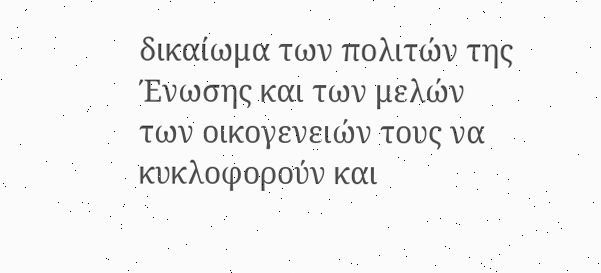δικαίωμα των πολιτών της Ένωσης και των μελών των οικογενειών τους να κυκλοφορούν και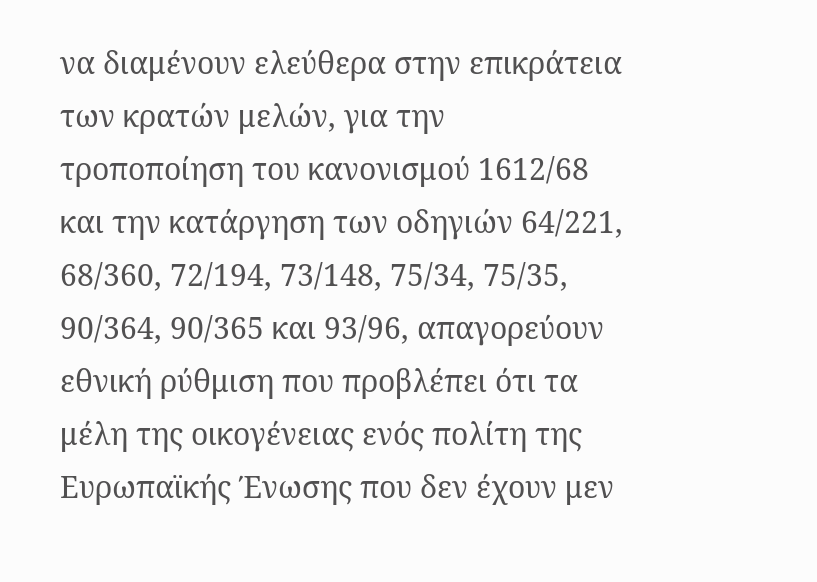να διαμένουν ελεύθερα στην επικράτεια των κρατών μελών, για την τροποποίηση του κανονισμού 1612/68 και την κατάργηση των οδηγιών 64/221, 68/360, 72/194, 73/148, 75/34, 75/35, 90/364, 90/365 και 93/96, απαγορεύουν εθνική ρύθμιση που προβλέπει ότι τα μέλη της οικογένειας ενός πολίτη της Ευρωπαϊκής Ένωσης που δεν έχουν μεν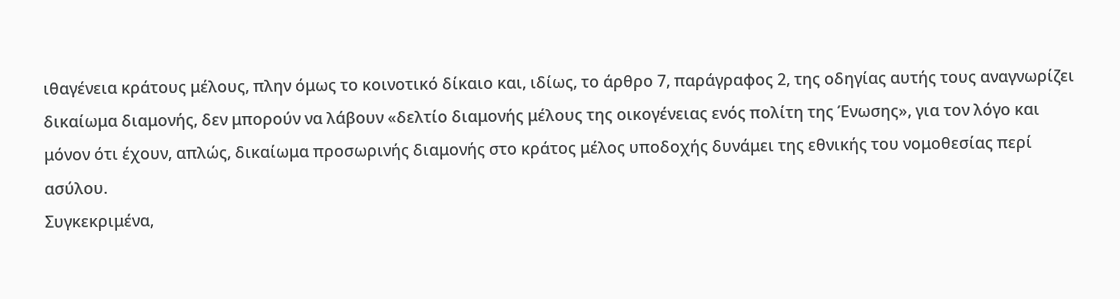ιθαγένεια κράτους μέλους, πλην όμως το κοινοτικό δίκαιο και, ιδίως, το άρθρο 7, παράγραφος 2, της οδηγίας αυτής τους αναγνωρίζει δικαίωμα διαμονής, δεν μπορούν να λάβουν «δελτίο διαμονής μέλους της οικογένειας ενός πολίτη της Ένωσης», για τον λόγο και μόνον ότι έχουν, απλώς, δικαίωμα προσωρινής διαμονής στο κράτος μέλος υποδοχής δυνάμει της εθνικής του νομοθεσίας περί ασύλου.
Συγκεκριμένα,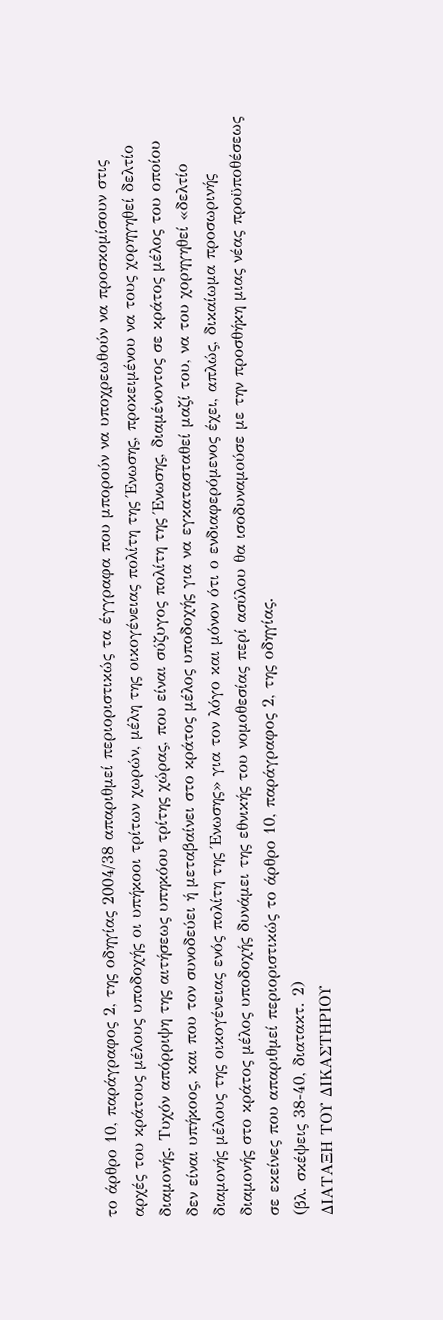το άρθρο 10, παράγραφος 2, της οδηγίας 2004/38 απαριθμεί περιοριστικώς τα έγγραφα που μπορούν να υποχρεωθούν να προσκομίσουν στις αρχές του κράτους μέλους υποδοχής οι υπήκοοι τρίτων χωρών, μέλη της οικογένειας πολίτη της Ένωσης, προκειμένου να τους χορηγηθεί δελτίο διαμονής. Τυχόν απόρριψη της αιτήσεως υπηκόου τρίτης χώρας, που είναι σύζυγος πολίτη της Ένωσης, διαμένοντος σε κράτος μέλος του οποίου δεν είναι υπήκοος, και που τον συνοδεύει ή μεταβαίνει στο κράτος μέλος υποδοχής για να εγκατασταθεί μαζί του, να του χορηγηθεί «δελτίο διαμονής μέλους της οικογένειας ενός πολίτη της Ένωσης» για τον λόγο και μόνον ότι ο ενδιαφερόμενος έχει, απλώς, δικαίωμα προσωρινής διαμονής στο κράτος μέλος υποδοχής δυνάμει της εθνικής του νομοθεσίας περί ασύλου θα ισοδυναμούσε με την προσθήκη μιας νέας προϋποθέσεως σε εκείνες που απαριθμεί περιοριστικώς το άρθρο 10, παράγραφος 2, της οδηγίας.
(βλ. σκέψεις 38-40, διατακτ. 2)
ΔΙΑΤΑΞΗ ΤΟΥ ΔΙΚΑΣΤΗΡΙΟΥ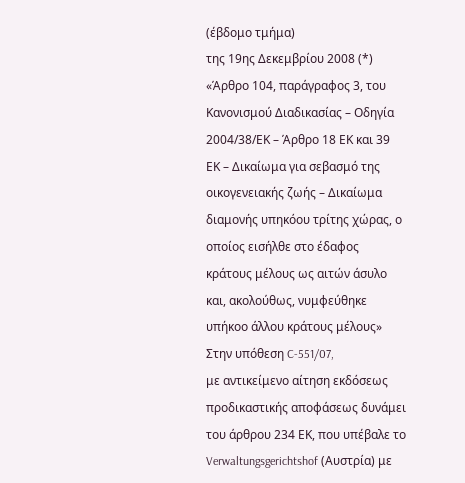(έβδομο τμήμα)
της 19ης Δεκεμβρίου 2008 (*)
«Άρθρο 104, παράγραφος 3, του Κανονισμού Διαδικασίας – Οδηγία 2004/38/ΕΚ – Άρθρο 18 ΕΚ και 39 ΕΚ – Δικαίωμα για σεβασμό της οικογενειακής ζωής – Δικαίωμα διαμονής υπηκόου τρίτης χώρας, ο οποίος εισήλθε στο έδαφος κράτους μέλους ως αιτών άσυλο και, ακολούθως, νυμφεύθηκε υπήκοο άλλου κράτους μέλους»
Στην υπόθεση C‑551/07,
με αντικείμενο αίτηση εκδόσεως προδικαστικής αποφάσεως δυνάμει του άρθρου 234 ΕΚ, που υπέβαλε το Verwaltungsgerichtshof (Αυστρία) με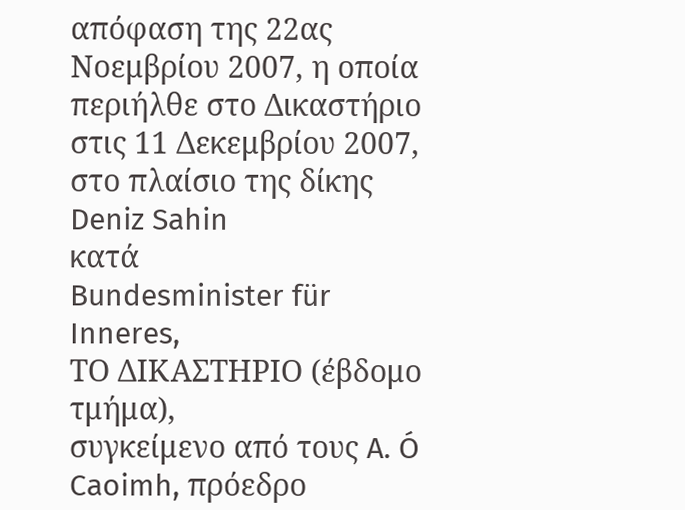απόφαση της 22ας Νοεμβρίου 2007, η οποία περιήλθε στο Δικαστήριο στις 11 Δεκεμβρίου 2007, στο πλαίσιο της δίκης
Deniz Sahin
κατά
Bundesminister für Inneres,
ΤΟ ΔΙΚΑΣΤΗΡΙΟ (έβδομο τμήμα),
συγκείμενο από τους A. Ó Caoimh, πρόεδρο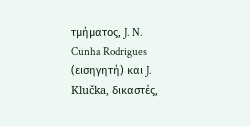τμήματος, J. N. Cunha Rodrigues (εισηγητή) και J. Klučka, δικαστές,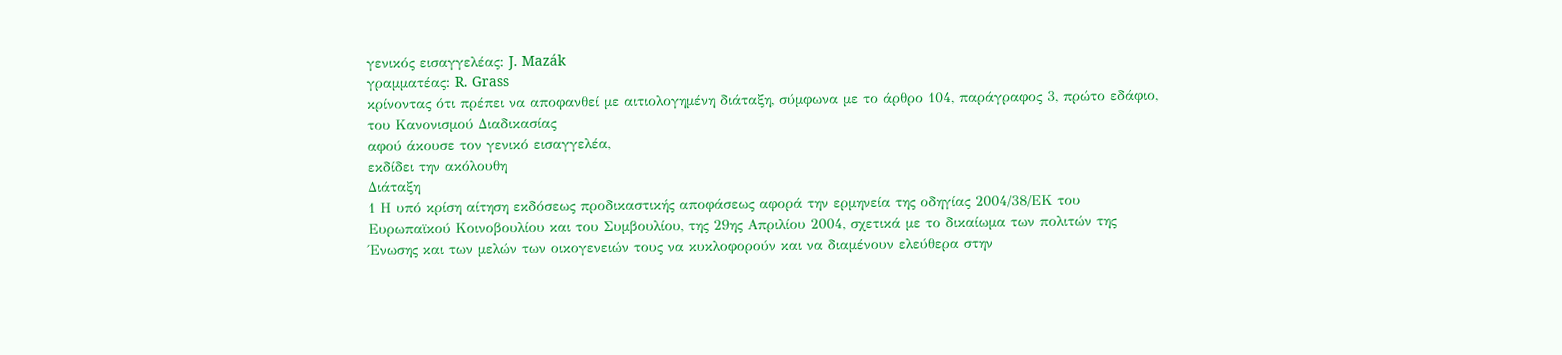γενικός εισαγγελέας: J. Mazák
γραμματέας: R. Grass
κρίνοντας ότι πρέπει να αποφανθεί με αιτιολογημένη διάταξη, σύμφωνα με το άρθρο 104, παράγραφος 3, πρώτο εδάφιο, του Κανονισμού Διαδικασίας
αφού άκουσε τον γενικό εισαγγελέα,
εκδίδει την ακόλουθη
Διάταξη
1 Η υπό κρίση αίτηση εκδόσεως προδικαστικής αποφάσεως αφορά την ερμηνεία της οδηγίας 2004/38/ΕΚ του Ευρωπαϊκού Κοινοβουλίου και του Συμβουλίου, της 29ης Απριλίου 2004, σχετικά με το δικαίωμα των πολιτών της Ένωσης και των μελών των οικογενειών τους να κυκλοφορούν και να διαμένουν ελεύθερα στην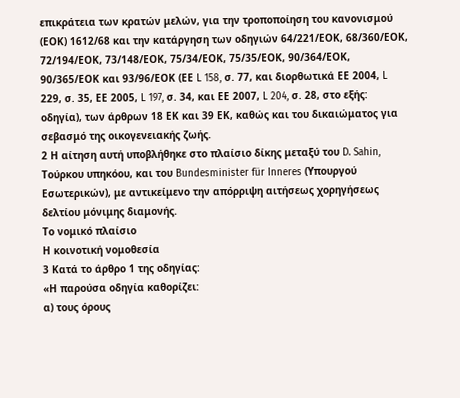επικράτεια των κρατών μελών, για την τροποποίηση του κανονισμού (ΕΟΚ) 1612/68 και την κατάργηση των οδηγιών 64/221/ΕΟΚ, 68/360/ΕΟΚ, 72/194/ΕΟΚ, 73/148/ΕΟΚ, 75/34/ΕΟΚ, 75/35/ΕΟΚ, 90/364/ΕΟΚ, 90/365/ΕΟΚ και 93/96/ΕΟΚ (ΕΕ L 158, σ. 77, και διορθωτικά ΕΕ 2004, L 229, σ. 35, ΕΕ 2005, L 197, σ. 34, και ΕΕ 2007, L 204, σ. 28, στο εξής: οδηγία), των άρθρων 18 ΕΚ και 39 ΕΚ, καθώς και του δικαιώματος για σεβασμό της οικογενειακής ζωής.
2 Η αίτηση αυτή υποβλήθηκε στο πλαίσιο δίκης μεταξύ του D. Sahin, Τούρκου υπηκόου, και του Bundesminister für Inneres (Υπουργού Εσωτερικών), με αντικείμενο την απόρριψη αιτήσεως χορηγήσεως δελτίου μόνιμης διαμονής.
Το νομικό πλαίσιο
Η κοινοτική νομοθεσία
3 Κατά το άρθρο 1 της οδηγίας:
«Η παρούσα οδηγία καθορίζει:
α) τους όρους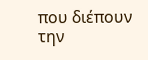που διέπουν την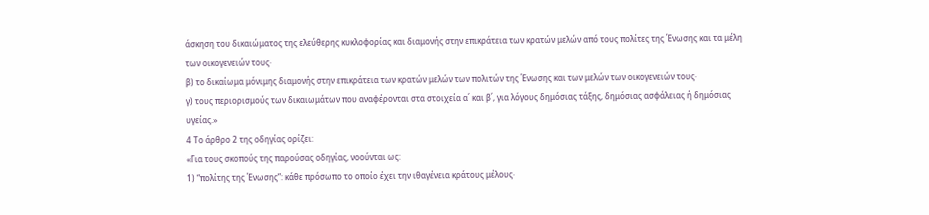άσκηση του δικαιώματος της ελεύθερης κυκλοφορίας και διαμονής στην επικράτεια των κρατών μελών από τους πολίτες της Ένωσης και τα μέλη των οικογενειών τους·
β) το δικαίωμα μόνιμης διαμονής στην επικράτεια των κρατών μελών των πολιτών της Ένωσης και των μελών των οικογενειών τους·
γ) τους περιορισμούς των δικαιωμάτων που αναφέρονται στα στοιχεία α΄ και β΄, για λόγους δημόσιας τάξης, δημόσιας ασφάλειας ή δημόσιας υγείας.»
4 Το άρθρο 2 της οδηγίας ορίζει:
«Για τους σκοπούς της παρούσας οδηγίας, νοούνται ως:
1) “πολίτης της Ένωσης”: κάθε πρόσωπο το οποίο έχει την ιθαγένεια κράτους μέλους·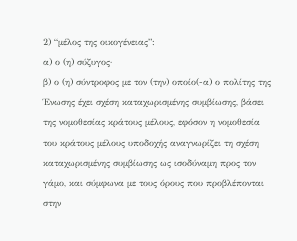2) “μέλος της οικογένειας”:
α) ο (η) σύζυγος·
β) ο (η) σύντροφος με τον (την) οποίο(-α) ο πολίτης της Ένωσης έχει σχέση καταχωρισμένης συμβίωσης, βάσει της νομοθεσίας κράτους μέλους, εφόσον η νομοθεσία του κράτους μέλους υποδοχής αναγνωρίζει τη σχέση καταχωρισμένης συμβίωσης ως ισοδύναμη προς τον γάμο, και σύμφωνα με τους όρους που προβλέπονται στην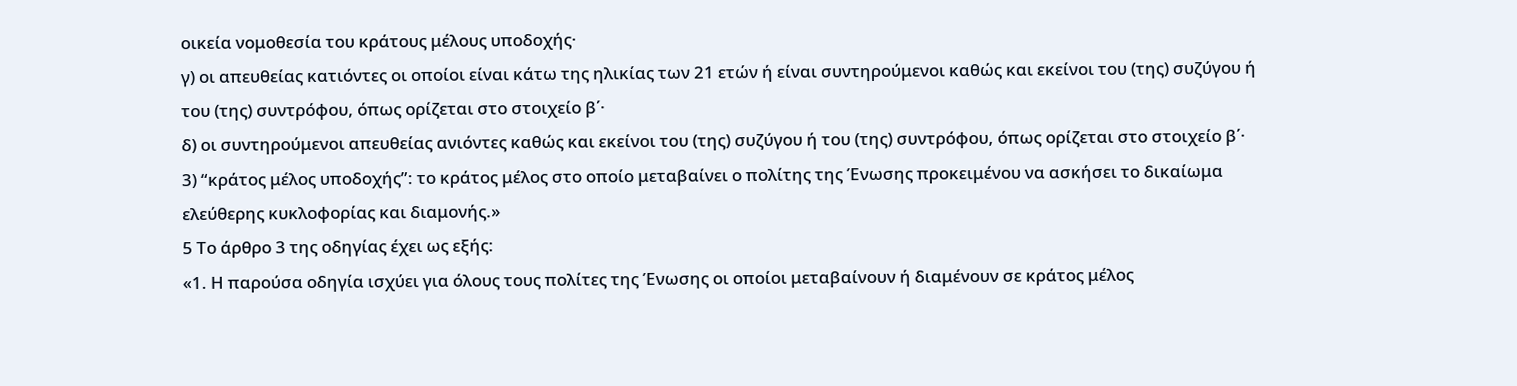οικεία νομοθεσία του κράτους μέλους υποδοχής·
γ) οι απευθείας κατιόντες οι οποίοι είναι κάτω της ηλικίας των 21 ετών ή είναι συντηρούμενοι καθώς και εκείνοι του (της) συζύγου ή του (της) συντρόφου, όπως ορίζεται στο στοιχείο β΄·
δ) οι συντηρούμενοι απευθείας ανιόντες καθώς και εκείνοι του (της) συζύγου ή του (της) συντρόφου, όπως ορίζεται στο στοιχείο β΄·
3) “κράτος μέλος υποδοχής”: το κράτος μέλος στο οποίο μεταβαίνει ο πολίτης της Ένωσης προκειμένου να ασκήσει το δικαίωμα ελεύθερης κυκλοφορίας και διαμονής.»
5 Το άρθρο 3 της οδηγίας έχει ως εξής:
«1. Η παρούσα οδηγία ισχύει για όλους τους πολίτες της Ένωσης οι οποίοι μεταβαίνουν ή διαμένουν σε κράτος μέλος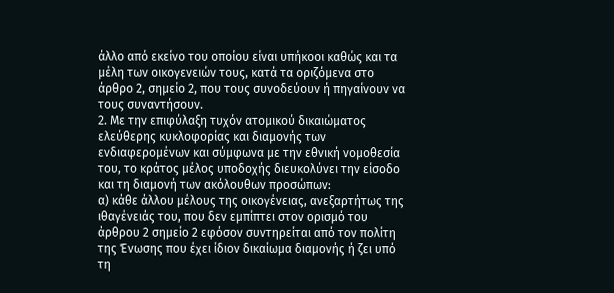άλλο από εκείνο του οποίου είναι υπήκοοι καθώς και τα μέλη των οικογενειών τους, κατά τα οριζόμενα στο άρθρο 2, σημείο 2, που τους συνοδεύουν ή πηγαίνουν να τους συναντήσουν.
2. Με την επιφύλαξη τυχόν ατομικού δικαιώματος ελεύθερης κυκλοφορίας και διαμονής των ενδιαφερομένων και σύμφωνα με την εθνική νομοθεσία του, το κράτος μέλος υποδοχής διευκολύνει την είσοδο και τη διαμονή των ακόλουθων προσώπων:
α) κάθε άλλου μέλους της οικογένειας, ανεξαρτήτως της ιθαγένειάς του, που δεν εμπίπτει στον ορισμό του άρθρου 2 σημείο 2 εφόσον συντηρείται από τον πολίτη της Ένωσης που έχει ίδιον δικαίωμα διαμονής ή ζει υπό τη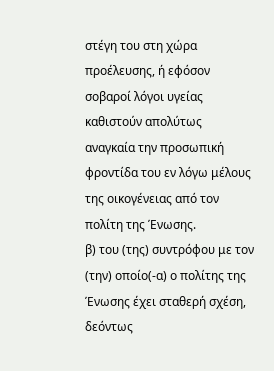στέγη του στη χώρα προέλευσης, ή εφόσον σοβαροί λόγοι υγείας καθιστούν απολύτως αναγκαία την προσωπική φροντίδα του εν λόγω μέλους της οικογένειας από τον πολίτη της Ένωσης.
β) του (της) συντρόφου με τον (την) οποίο(-α) ο πολίτης της Ένωσης έχει σταθερή σχέση, δεόντως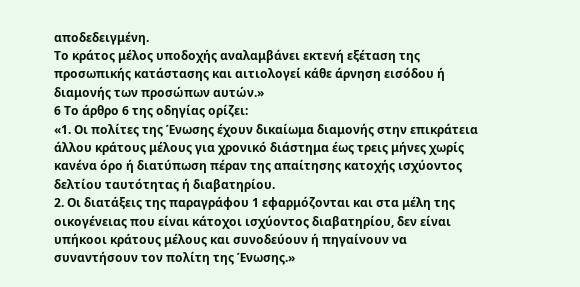αποδεδειγμένη.
Το κράτος μέλος υποδοχής αναλαμβάνει εκτενή εξέταση της προσωπικής κατάστασης και αιτιολογεί κάθε άρνηση εισόδου ή διαμονής των προσώπων αυτών.»
6 Το άρθρο 6 της οδηγίας ορίζει:
«1. Οι πολίτες της Ένωσης έχουν δικαίωμα διαμονής στην επικράτεια άλλου κράτους μέλους για χρονικό διάστημα έως τρεις μήνες χωρίς κανένα όρο ή διατύπωση πέραν της απαίτησης κατοχής ισχύοντος δελτίου ταυτότητας ή διαβατηρίου.
2. Οι διατάξεις της παραγράφου 1 εφαρμόζονται και στα μέλη της οικογένειας που είναι κάτοχοι ισχύοντος διαβατηρίου, δεν είναι υπήκοοι κράτους μέλους και συνοδεύουν ή πηγαίνουν να συναντήσουν τον πολίτη της Ένωσης.»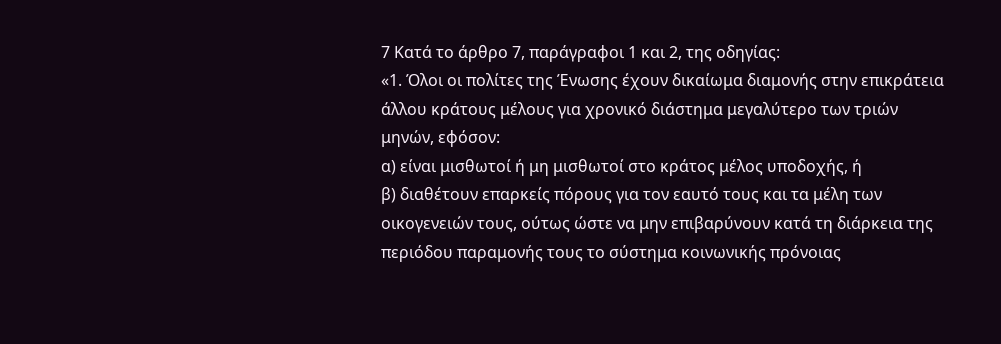7 Κατά το άρθρο 7, παράγραφοι 1 και 2, της οδηγίας:
«1. Όλοι οι πολίτες της Ένωσης έχουν δικαίωμα διαμονής στην επικράτεια άλλου κράτους μέλους για χρονικό διάστημα μεγαλύτερο των τριών μηνών, εφόσον:
α) είναι μισθωτοί ή μη μισθωτοί στο κράτος μέλος υποδοχής, ή
β) διαθέτουν επαρκείς πόρους για τον εαυτό τους και τα μέλη των οικογενειών τους, ούτως ώστε να μην επιβαρύνουν κατά τη διάρκεια της περιόδου παραμονής τους το σύστημα κοινωνικής πρόνοιας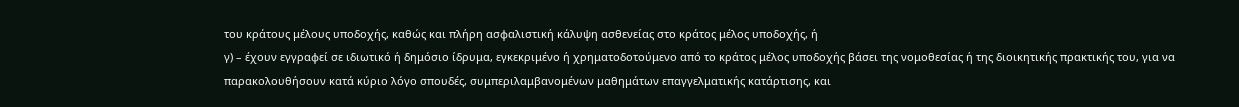του κράτους μέλους υποδοχής, καθώς και πλήρη ασφαλιστική κάλυψη ασθενείας στο κράτος μέλος υποδοχής, ή
γ) – έχουν εγγραφεί σε ιδιωτικό ή δημόσιο ίδρυμα, εγκεκριμένο ή χρηματοδοτούμενο από το κράτος μέλος υποδοχής βάσει της νομοθεσίας ή της διοικητικής πρακτικής του, για να παρακολουθήσουν κατά κύριο λόγο σπουδές, συμπεριλαμβανομένων μαθημάτων επαγγελματικής κατάρτισης, και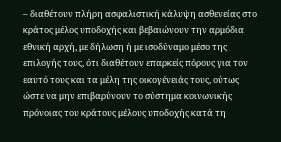– διαθέτουν πλήρη ασφαλιστική κάλυψη ασθενείας στο κράτος μέλος υποδοχής και βεβαιώνουν την αρμόδια εθνική αρχή, με δήλωση ή με ισοδύναμο μέσο της επιλογής τους, ότι διαθέτουν επαρκείς πόρους για τον εαυτό τους και τα μέλη της οικογένειάς τους, ούτως ώστε να μην επιβαρύνουν το σύστημα κοινωνικής πρόνοιας του κράτους μέλους υποδοχής κατά τη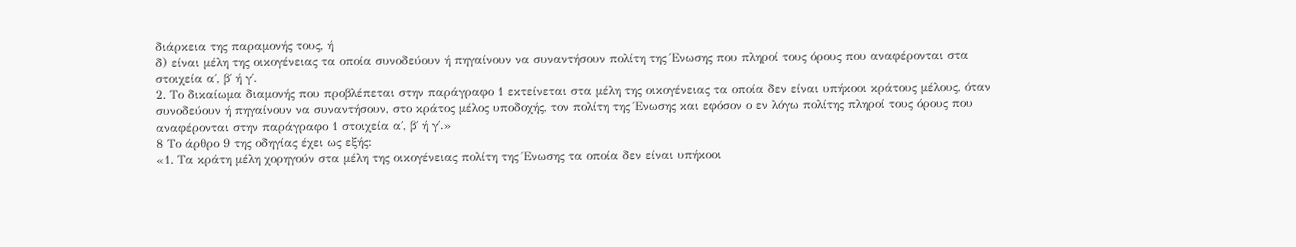διάρκεια της παραμονής τους, ή
δ) είναι μέλη της οικογένειας τα οποία συνοδεύουν ή πηγαίνουν να συναντήσουν πολίτη της Ένωσης που πληροί τους όρους που αναφέρονται στα στοιχεία α΄, β΄ ή γ΄.
2. Το δικαίωμα διαμονής που προβλέπεται στην παράγραφο 1 εκτείνεται στα μέλη της οικογένειας τα οποία δεν είναι υπήκοοι κράτους μέλους, όταν συνοδεύουν ή πηγαίνουν να συναντήσουν, στο κράτος μέλος υποδοχής, τον πολίτη της Ένωσης και εφόσον ο εν λόγω πολίτης πληροί τους όρους που αναφέρονται στην παράγραφο 1 στοιχεία α΄, β΄ ή γ΄.»
8 Το άρθρο 9 της οδηγίας έχει ως εξής:
«1. Τα κράτη μέλη χορηγούν στα μέλη της οικογένειας πολίτη της Ένωσης τα οποία δεν είναι υπήκοοι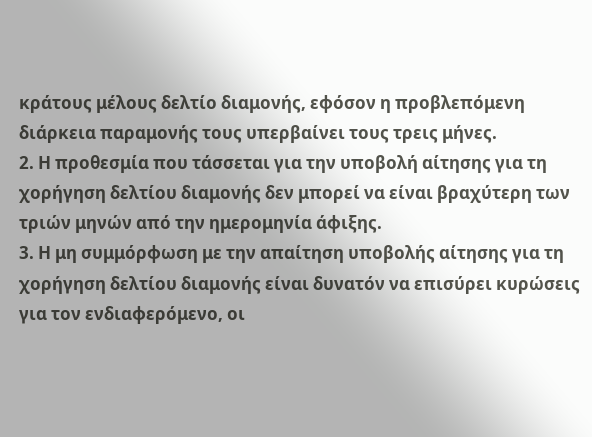κράτους μέλους δελτίο διαμονής, εφόσον η προβλεπόμενη διάρκεια παραμονής τους υπερβαίνει τους τρεις μήνες.
2. Η προθεσμία που τάσσεται για την υποβολή αίτησης για τη χορήγηση δελτίου διαμονής δεν μπορεί να είναι βραχύτερη των τριών μηνών από την ημερομηνία άφιξης.
3. Η μη συμμόρφωση με την απαίτηση υποβολής αίτησης για τη χορήγηση δελτίου διαμονής είναι δυνατόν να επισύρει κυρώσεις για τον ενδιαφερόμενο, οι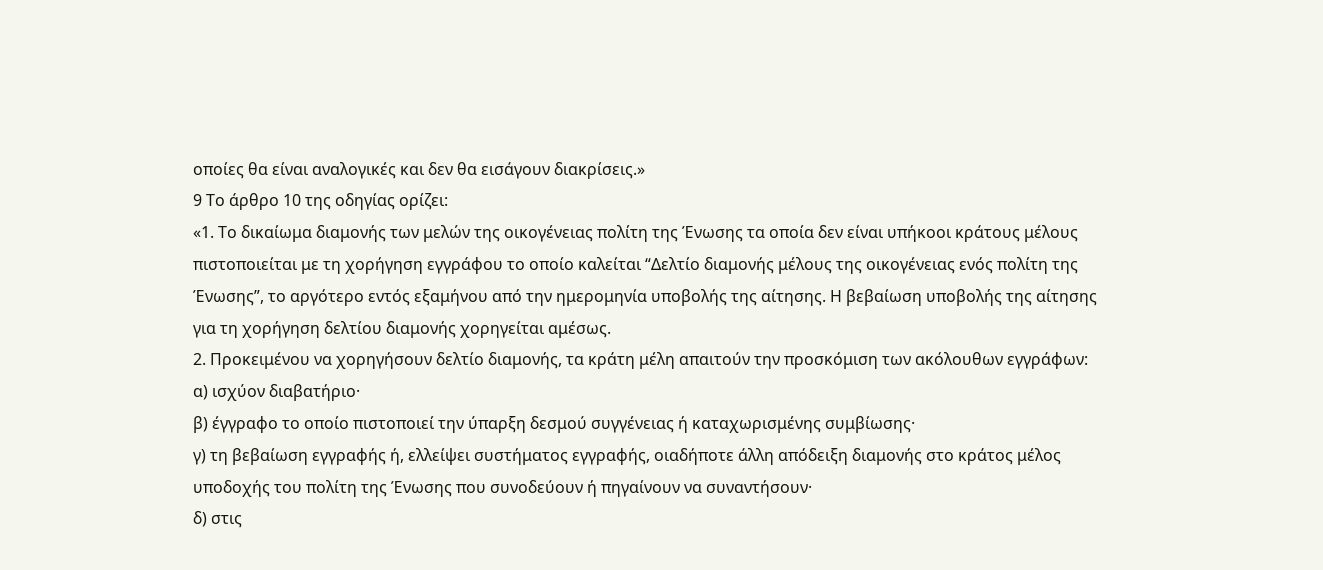οποίες θα είναι αναλογικές και δεν θα εισάγουν διακρίσεις.»
9 Το άρθρο 10 της οδηγίας ορίζει:
«1. Το δικαίωμα διαμονής των μελών της οικογένειας πολίτη της Ένωσης τα οποία δεν είναι υπήκοοι κράτους μέλους πιστοποιείται με τη χορήγηση εγγράφου το οποίο καλείται “Δελτίο διαμονής μέλους της οικογένειας ενός πολίτη της Ένωσης”, το αργότερο εντός εξαμήνου από την ημερομηνία υποβολής της αίτησης. Η βεβαίωση υποβολής της αίτησης για τη χορήγηση δελτίου διαμονής χορηγείται αμέσως.
2. Προκειμένου να χορηγήσουν δελτίο διαμονής, τα κράτη μέλη απαιτούν την προσκόμιση των ακόλουθων εγγράφων:
α) ισχύον διαβατήριο·
β) έγγραφο το οποίο πιστοποιεί την ύπαρξη δεσμού συγγένειας ή καταχωρισμένης συμβίωσης·
γ) τη βεβαίωση εγγραφής ή, ελλείψει συστήματος εγγραφής, οιαδήποτε άλλη απόδειξη διαμονής στο κράτος μέλος υποδοχής του πολίτη της Ένωσης που συνοδεύουν ή πηγαίνουν να συναντήσουν·
δ) στις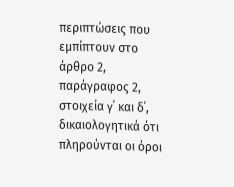περιπτώσεις που εμπίπτουν στο άρθρο 2, παράγραφος 2, στοιχεία γ΄ και δ΄, δικαιολογητικά ότι πληρούνται οι όροι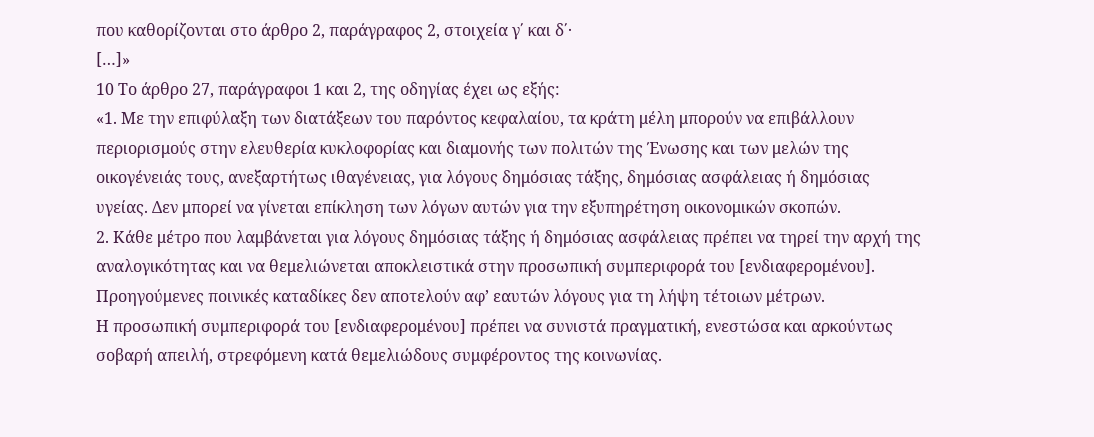που καθορίζονται στο άρθρο 2, παράγραφος 2, στοιχεία γ΄ και δ΄·
[…]»
10 Το άρθρο 27, παράγραφοι 1 και 2, της οδηγίας έχει ως εξής:
«1. Με την επιφύλαξη των διατάξεων του παρόντος κεφαλαίου, τα κράτη μέλη μπορούν να επιβάλλουν περιορισμούς στην ελευθερία κυκλοφορίας και διαμονής των πολιτών της Ένωσης και των μελών της οικογένειάς τους, ανεξαρτήτως ιθαγένειας, για λόγους δημόσιας τάξης, δημόσιας ασφάλειας ή δημόσιας υγείας. Δεν μπορεί να γίνεται επίκληση των λόγων αυτών για την εξυπηρέτηση οικονομικών σκοπών.
2. Κάθε μέτρο που λαμβάνεται για λόγους δημόσιας τάξης ή δημόσιας ασφάλειας πρέπει να τηρεί την αρχή της αναλογικότητας και να θεμελιώνεται αποκλειστικά στην προσωπική συμπεριφορά του [ενδιαφερομένου]. Προηγούμενες ποινικές καταδίκες δεν αποτελούν αφ’ εαυτών λόγους για τη λήψη τέτοιων μέτρων.
Η προσωπική συμπεριφορά του [ενδιαφερομένου] πρέπει να συνιστά πραγματική, ενεστώσα και αρκούντως σοβαρή απειλή, στρεφόμενη κατά θεμελιώδους συμφέροντος της κοινωνίας.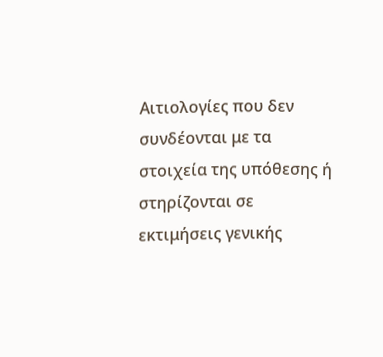Αιτιολογίες που δεν συνδέονται με τα στοιχεία της υπόθεσης ή στηρίζονται σε εκτιμήσεις γενικής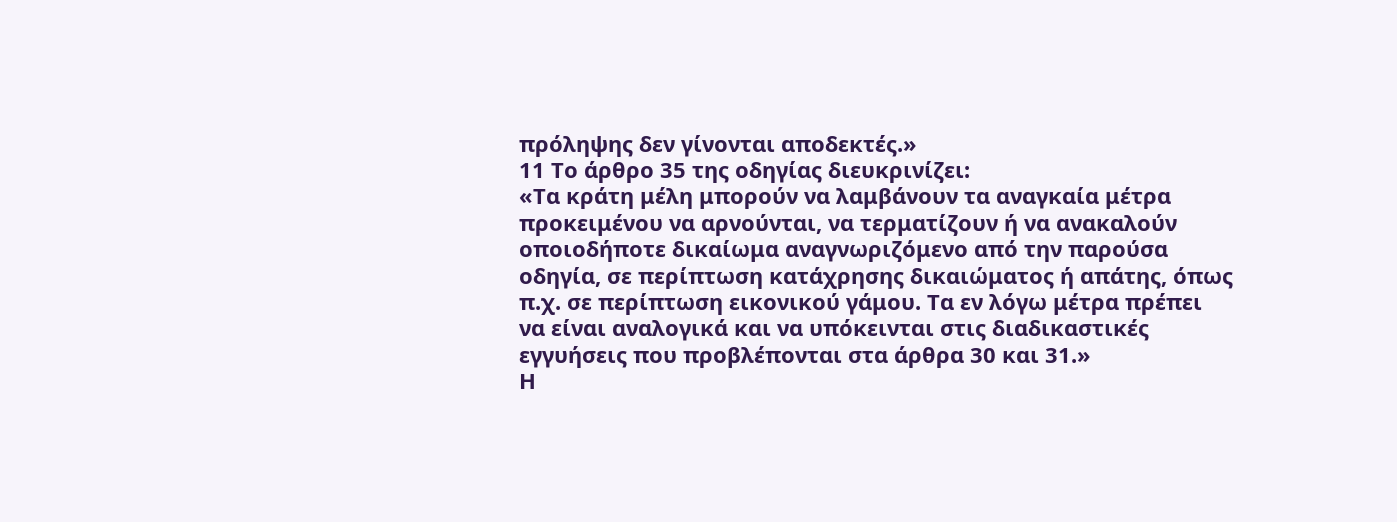πρόληψης δεν γίνονται αποδεκτές.»
11 Το άρθρο 35 της οδηγίας διευκρινίζει:
«Τα κράτη μέλη μπορούν να λαμβάνουν τα αναγκαία μέτρα προκειμένου να αρνούνται, να τερματίζουν ή να ανακαλούν οποιοδήποτε δικαίωμα αναγνωριζόμενο από την παρούσα οδηγία, σε περίπτωση κατάχρησης δικαιώματος ή απάτης, όπως π.χ. σε περίπτωση εικονικού γάμου. Τα εν λόγω μέτρα πρέπει να είναι αναλογικά και να υπόκεινται στις διαδικαστικές εγγυήσεις που προβλέπονται στα άρθρα 30 και 31.»
Η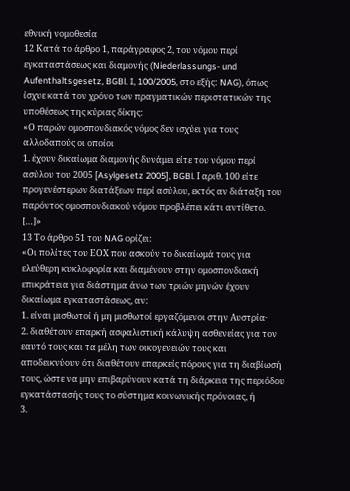εθνική νομοθεσία
12 Κατά το άρθρο 1, παράγραφος 2, του νόμου περί εγκαταστάσεως και διαμονής (Niederlassungs- und Aufenthaltsgesetz, BGBl. I, 100/2005, στο εξής: NAG), όπως ίσχυε κατά τον χρόνο των πραγματικών περιστατικών της υποθέσεως της κύριας δίκης:
«Ο παρών ομοσπονδιακός νόμος δεν ισχύει για τους αλλοδαπούς οι οποίοι
1. έχουν δικαίωμα διαμονής δυνάμει είτε του νόμου περί ασύλου του 2005 [Asylgesetz 2005], BGBl. Ι αριθ. 100 είτε προγενέστερων διατάξεων περί ασύλου, εκτός αν διάταξη του παρόντος ομοσπονδιακού νόμου προβλέπει κάτι αντίθετο.
[…]»
13 Το άρθρο 51 του NAG ορίζει:
«Οι πολίτες του ΕΟΧ που ασκούν το δικαίωμά τους για ελεύθερη κυκλοφορία και διαμένουν στην ομοσπονδιακή επικράτεια για διάστημα άνω των τριών μηνών έχουν δικαίωμα εγκαταστάσεως, αν:
1. είναι μισθωτοί ή μη μισθωτοί εργαζόμενοι στην Αυστρία·
2. διαθέτουν επαρκή ασφαλιστική κάλυψη ασθενείας για τον εαυτό τους και τα μέλη των οικογενειών τους και αποδεικνύουν ότι διαθέτουν επαρκείς πόρους για τη διαβίωσή τους, ώστε να μην επιβαρύνουν κατά τη διάρκεια της περιόδου εγκατάστασής τους το σύστημα κοινωνικής πρόνοιας, ή
3.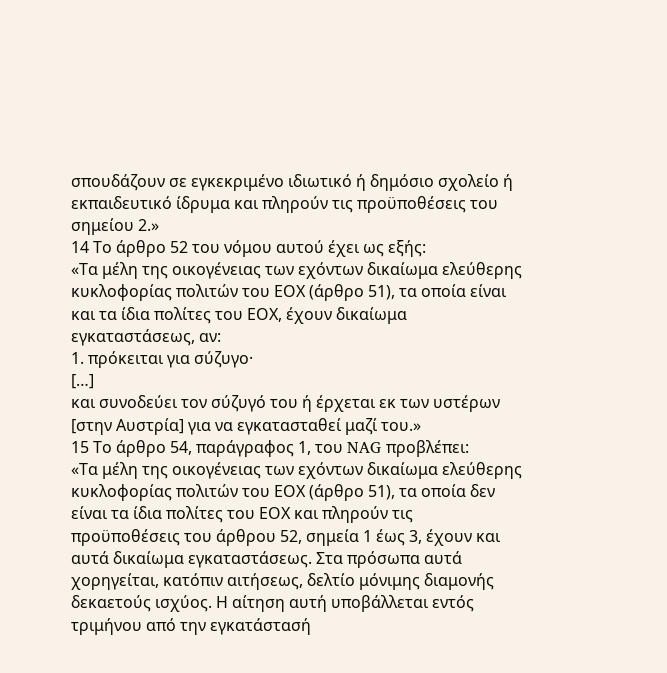σπουδάζουν σε εγκεκριμένο ιδιωτικό ή δημόσιο σχολείο ή εκπαιδευτικό ίδρυμα και πληρούν τις προϋποθέσεις του σημείου 2.»
14 Το άρθρο 52 του νόμου αυτού έχει ως εξής:
«Τα μέλη της οικογένειας των εχόντων δικαίωμα ελεύθερης κυκλοφορίας πολιτών του ΕΟΧ (άρθρο 51), τα οποία είναι και τα ίδια πολίτες του ΕΟΧ, έχουν δικαίωμα εγκαταστάσεως, αν:
1. πρόκειται για σύζυγο·
[…]
και συνοδεύει τον σύζυγό του ή έρχεται εκ των υστέρων [στην Αυστρία] για να εγκατασταθεί μαζί του.»
15 Το άρθρο 54, παράγραφος 1, του NAG προβλέπει:
«Τα μέλη της οικογένειας των εχόντων δικαίωμα ελεύθερης κυκλοφορίας πολιτών του ΕΟΧ (άρθρο 51), τα οποία δεν είναι τα ίδια πολίτες του ΕΟΧ και πληρούν τις προϋποθέσεις του άρθρου 52, σημεία 1 έως 3, έχουν και αυτά δικαίωμα εγκαταστάσεως. Στα πρόσωπα αυτά χορηγείται, κατόπιν αιτήσεως, δελτίο μόνιμης διαμονής δεκαετούς ισχύος. Η αίτηση αυτή υποβάλλεται εντός τριμήνου από την εγκατάστασή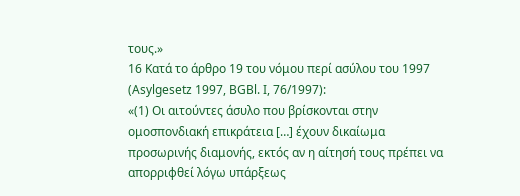τους.»
16 Κατά το άρθρο 19 του νόμου περί ασύλου του 1997 (Asylgesetz 1997, BGBl. I, 76/1997):
«(1) Οι αιτούντες άσυλο που βρίσκονται στην ομοσπονδιακή επικράτεια […] έχουν δικαίωμα προσωρινής διαμονής, εκτός αν η αίτησή τους πρέπει να απορριφθεί λόγω υπάρξεως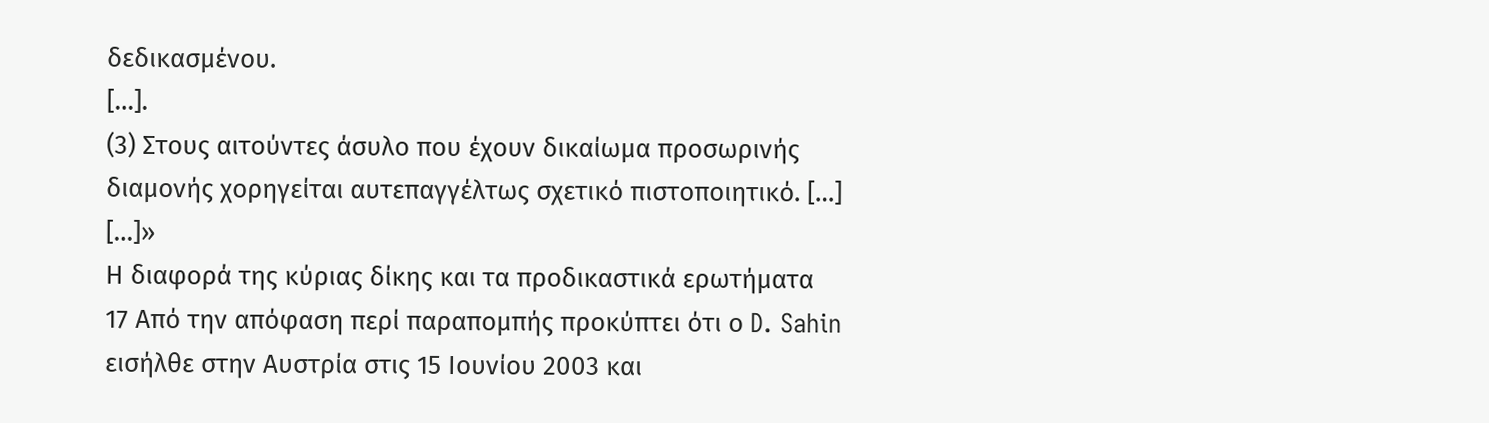δεδικασμένου.
[…].
(3) Στους αιτούντες άσυλο που έχουν δικαίωμα προσωρινής διαμονής χορηγείται αυτεπαγγέλτως σχετικό πιστοποιητικό. […]
[…]»
Η διαφορά της κύριας δίκης και τα προδικαστικά ερωτήματα
17 Από την απόφαση περί παραπομπής προκύπτει ότι ο D. Sahin εισήλθε στην Αυστρία στις 15 Ιουνίου 2003 και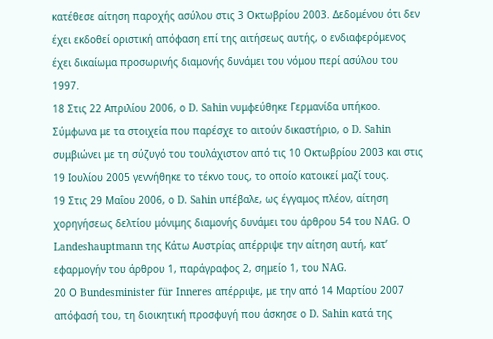κατέθεσε αίτηση παροχής ασύλου στις 3 Οκτωβρίου 2003. Δεδομένου ότι δεν έχει εκδοθεί οριστική απόφαση επί της αιτήσεως αυτής, ο ενδιαφερόμενος έχει δικαίωμα προσωρινής διαμονής δυνάμει του νόμου περί ασύλου του 1997.
18 Στις 22 Απριλίου 2006, ο D. Sahin νυμφεύθηκε Γερμανίδα υπήκοο. Σύμφωνα με τα στοιχεία που παρέσχε το αιτούν δικαστήριο, ο D. Sahin συμβιώνει με τη σύζυγό του τουλάχιστον από τις 10 Οκτωβρίου 2003 και στις 19 Ιουλίου 2005 γεννήθηκε το τέκνο τους, το οποίο κατοικεί μαζί τους.
19 Στις 29 Μαΐου 2006, ο D. Sahin υπέβαλε, ως έγγαμος πλέον, αίτηση χορηγήσεως δελτίου μόνιμης διαμονής δυνάμει του άρθρου 54 του NAG. Ο Landeshauptmann της Κάτω Αυστρίας απέρριψε την αίτηση αυτή, κατ’ εφαρμογήν του άρθρου 1, παράγραφος 2, σημείο 1, του NAG.
20 Ο Bundesminister für Inneres απέρριψε, με την από 14 Μαρτίου 2007 απόφασή του, τη διοικητική προσφυγή που άσκησε ο D. Sahin κατά της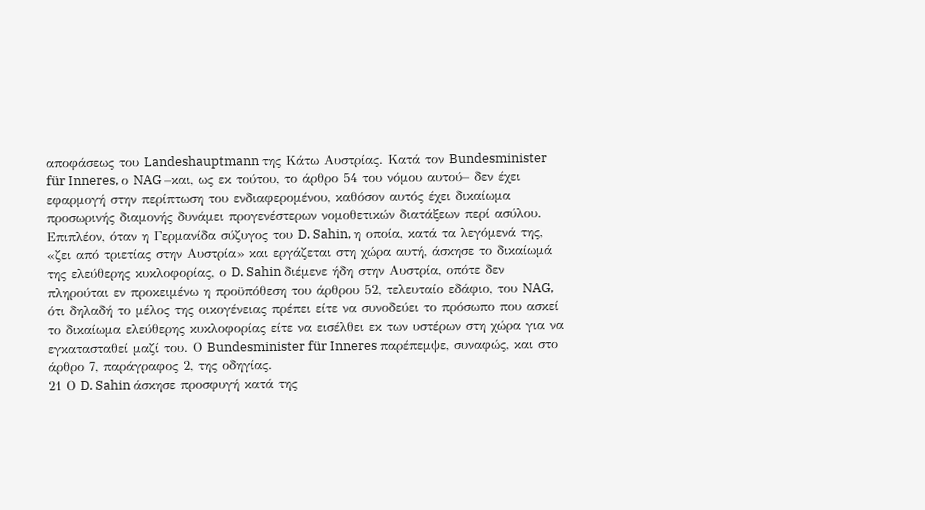αποφάσεως του Landeshauptmann της Κάτω Αυστρίας. Κατά τον Bundesminister für Inneres, ο NAG –και, ως εκ τούτου, το άρθρο 54 του νόμου αυτού– δεν έχει εφαρμογή στην περίπτωση του ενδιαφερομένου, καθόσον αυτός έχει δικαίωμα προσωρινής διαμονής δυνάμει προγενέστερων νομοθετικών διατάξεων περί ασύλου. Επιπλέον, όταν η Γερμανίδα σύζυγος του D. Sahin, η οποία, κατά τα λεγόμενά της, «ζει από τριετίας στην Αυστρία» και εργάζεται στη χώρα αυτή, άσκησε το δικαίωμά της ελεύθερης κυκλοφορίας, ο D. Sahin διέμενε ήδη στην Αυστρία, οπότε δεν πληρούται εν προκειμένω η προϋπόθεση του άρθρου 52, τελευταίο εδάφιο, του NAG, ότι δηλαδή το μέλος της οικογένειας πρέπει είτε να συνοδεύει το πρόσωπο που ασκεί το δικαίωμα ελεύθερης κυκλοφορίας είτε να εισέλθει εκ των υστέρων στη χώρα για να εγκατασταθεί μαζί του. Ο Bundesminister für Inneres παρέπεμψε, συναφώς, και στο άρθρο 7, παράγραφος 2, της οδηγίας.
21 Ο D. Sahin άσκησε προσφυγή κατά της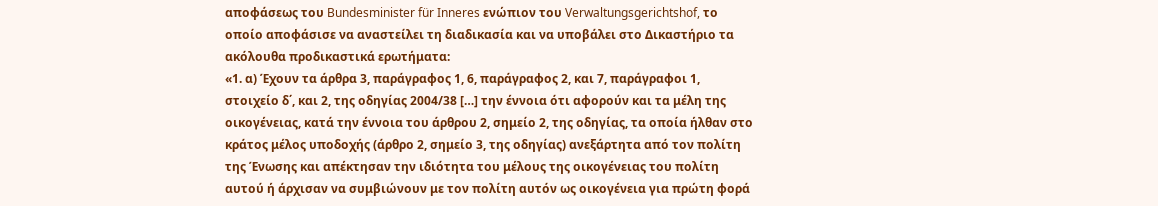αποφάσεως του Bundesminister für Inneres ενώπιον του Verwaltungsgerichtshof, το οποίο αποφάσισε να αναστείλει τη διαδικασία και να υποβάλει στο Δικαστήριο τα ακόλουθα προδικαστικά ερωτήματα:
«1. α) Έχουν τα άρθρα 3, παράγραφος 1, 6, παράγραφος 2, και 7, παράγραφοι 1, στοιχείο δ΄, και 2, της οδηγίας 2004/38 […] την έννοια ότι αφορούν και τα μέλη της οικογένειας, κατά την έννοια του άρθρου 2, σημείο 2, της οδηγίας, τα οποία ήλθαν στο κράτος μέλος υποδοχής (άρθρο 2, σημείο 3, της οδηγίας) ανεξάρτητα από τον πολίτη της Ένωσης και απέκτησαν την ιδιότητα του μέλους της οικογένειας του πολίτη αυτού ή άρχισαν να συμβιώνουν με τον πολίτη αυτόν ως οικογένεια για πρώτη φορά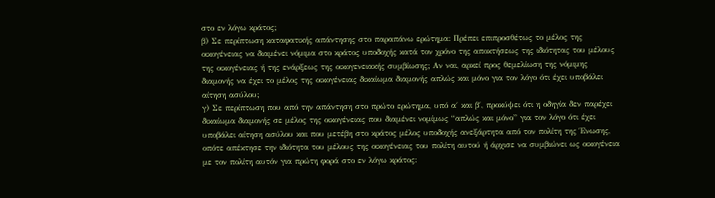στο εν λόγω κράτος;
β) Σε περίπτωση καταφατικής απάντησης στο παραπάνω ερώτημα: Πρέπει επιπροσθέτως το μέλος της οικογένειας να διαμένει νόμιμα στο κράτος υποδοχής κατά τον χρόνο της αποκτήσεως της ιδιότητας του μέλους της οικογένειας ή της ενάρξεως της οικογενειακής συμβίωσης; Αν ναι, αρκεί προς θεμελίωση της νόμιμης διαμονής να έχει το μέλος της οικογένειας δικαίωμα διαμονής απλώς και μόνο για τον λόγο ότι έχει υποβάλει αίτηση ασύλου;
γ) Σε περίπτωση που από την απάντηση στο πρώτο ερώτημα, υπό α΄ και β΄, προκύψει ότι η οδηγία δεν παρέχει δικαίωμα διαμονής σε μέλος της οικογένειας που διαμένει νομίμως “απλώς και μόνο” για τον λόγο ότι έχει υποβάλει αίτηση ασύλου και που μετέβη στο κράτος μέλος υποδοχής ανεξάρτητα από τον πολίτη της Ένωσης, οπότε απέκτησε την ιδιότητα του μέλους της οικογένειας του πολίτη αυτού ή άρχισε να συμβιώνει ως οικογένεια με τον πολίτη αυτόν για πρώτη φορά στο εν λόγω κράτος: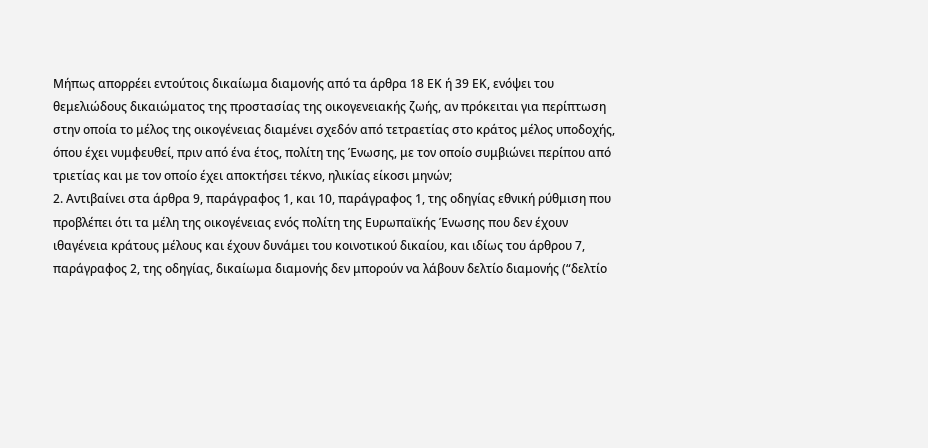Μήπως απορρέει εντούτοις δικαίωμα διαμονής από τα άρθρα 18 ΕΚ ή 39 ΕΚ, ενόψει του θεμελιώδους δικαιώματος της προστασίας της οικογενειακής ζωής, αν πρόκειται για περίπτωση στην οποία το μέλος της οικογένειας διαμένει σχεδόν από τετραετίας στο κράτος μέλος υποδοχής, όπου έχει νυμφευθεί, πριν από ένα έτος, πολίτη της Ένωσης, με τον οποίο συμβιώνει περίπου από τριετίας και με τον οποίο έχει αποκτήσει τέκνο, ηλικίας είκοσι μηνών;
2. Αντιβαίνει στα άρθρα 9, παράγραφος 1, και 10, παράγραφος 1, της οδηγίας εθνική ρύθμιση που προβλέπει ότι τα μέλη της οικογένειας ενός πολίτη της Ευρωπαϊκής Ένωσης που δεν έχουν ιθαγένεια κράτους μέλους και έχουν δυνάμει του κοινοτικού δικαίου, και ιδίως του άρθρου 7, παράγραφος 2, της οδηγίας, δικαίωμα διαμονής δεν μπορούν να λάβουν δελτίο διαμονής (“δελτίο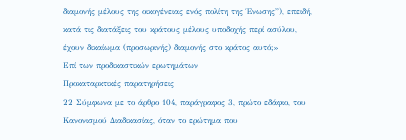διαμονής μέλους της οικογένειας ενός πολίτη της Ένωσης”), επειδή, κατά τις διατάξεις του κράτους μέλους υποδοχής περί ασύλου, έχουν δικαίωμα (προσωρινής) διαμονής στο κράτος αυτό;»
Επί των προδικαστικών ερωτημάτων
Προκαταρκτικές παρατηρήσεις
22 Σύμφωνα με το άρθρο 104, παράγραφος 3, πρώτο εδάφιο, του Κανονισμού Διαδικασίας, όταν το ερώτημα που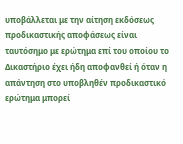υποβάλλεται με την αίτηση εκδόσεως προδικαστικής αποφάσεως είναι ταυτόσημο με ερώτημα επί του οποίου το Δικαστήριο έχει ήδη αποφανθεί ή όταν η απάντηση στο υποβληθέν προδικαστικό ερώτημα μπορεί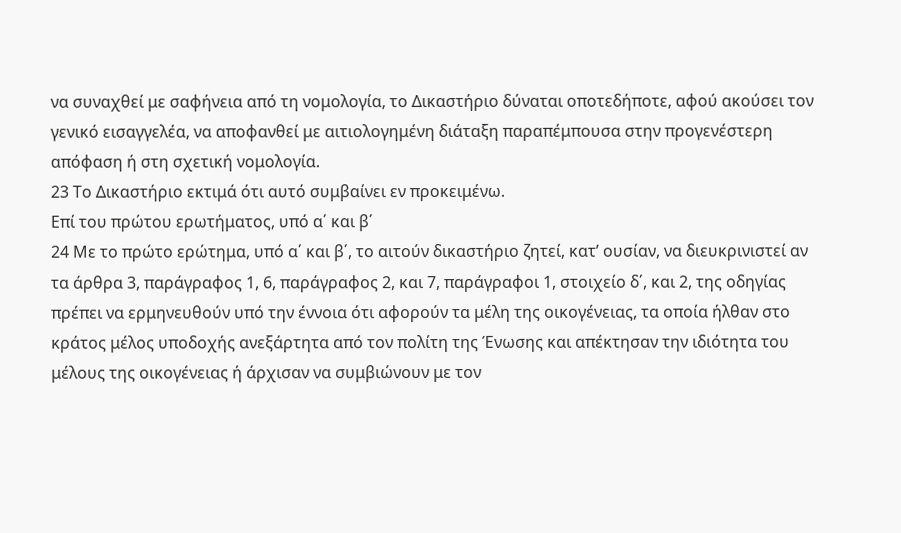να συναχθεί με σαφήνεια από τη νομολογία, το Δικαστήριο δύναται οποτεδήποτε, αφού ακούσει τον γενικό εισαγγελέα, να αποφανθεί με αιτιολογημένη διάταξη παραπέμπουσα στην προγενέστερη απόφαση ή στη σχετική νομολογία.
23 Το Δικαστήριο εκτιμά ότι αυτό συμβαίνει εν προκειμένω.
Επί του πρώτου ερωτήματος, υπό α΄ και β΄
24 Με το πρώτο ερώτημα, υπό α΄ και β΄, το αιτούν δικαστήριο ζητεί, κατ’ ουσίαν, να διευκρινιστεί αν τα άρθρα 3, παράγραφος 1, 6, παράγραφος 2, και 7, παράγραφοι 1, στοιχείο δ΄, και 2, της οδηγίας πρέπει να ερμηνευθούν υπό την έννοια ότι αφορούν τα μέλη της οικογένειας, τα οποία ήλθαν στο κράτος μέλος υποδοχής ανεξάρτητα από τον πολίτη της Ένωσης και απέκτησαν την ιδιότητα του μέλους της οικογένειας ή άρχισαν να συμβιώνουν με τον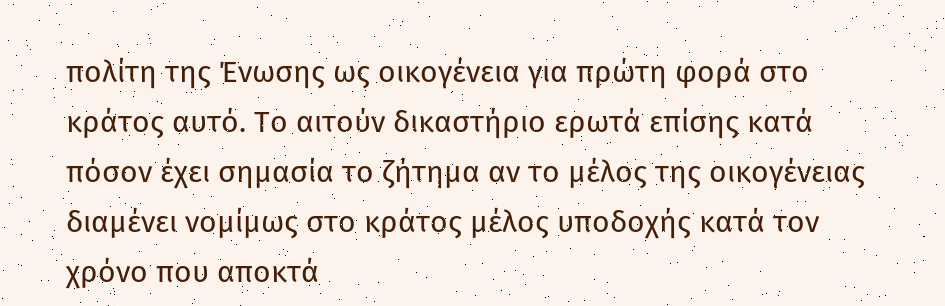πολίτη της Ένωσης ως οικογένεια για πρώτη φορά στο κράτος αυτό. Το αιτούν δικαστήριο ερωτά επίσης κατά πόσον έχει σημασία το ζήτημα αν το μέλος της οικογένειας διαμένει νομίμως στο κράτος μέλος υποδοχής κατά τον χρόνο που αποκτά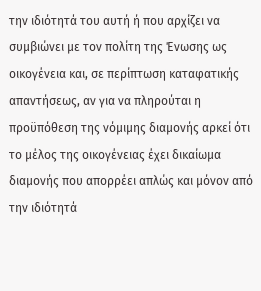την ιδιότητά του αυτή ή που αρχίζει να συμβιώνει με τον πολίτη της Ένωσης ως οικογένεια και, σε περίπτωση καταφατικής απαντήσεως, αν για να πληρούται η προϋπόθεση της νόμιμης διαμονής αρκεί ότι το μέλος της οικογένειας έχει δικαίωμα διαμονής που απορρέει απλώς και μόνον από την ιδιότητά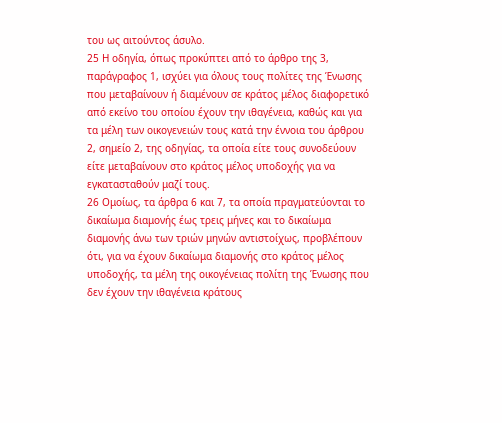του ως αιτούντος άσυλο.
25 Η οδηγία, όπως προκύπτει από το άρθρο της 3, παράγραφος 1, ισχύει για όλους τους πολίτες της Ένωσης που μεταβαίνουν ή διαμένουν σε κράτος μέλος διαφορετικό από εκείνο του οποίου έχουν την ιθαγένεια, καθώς και για τα μέλη των οικογενειών τους κατά την έννοια του άρθρου 2, σημείο 2, της οδηγίας, τα οποία είτε τους συνοδεύουν είτε μεταβαίνουν στο κράτος μέλος υποδοχής για να εγκατασταθούν μαζί τους.
26 Ομοίως, τα άρθρα 6 και 7, τα οποία πραγματεύονται το δικαίωμα διαμονής έως τρεις μήνες και το δικαίωμα διαμονής άνω των τριών μηνών αντιστοίχως, προβλέπουν ότι, για να έχουν δικαίωμα διαμονής στο κράτος μέλος υποδοχής, τα μέλη της οικογένειας πολίτη της Ένωσης που δεν έχουν την ιθαγένεια κράτους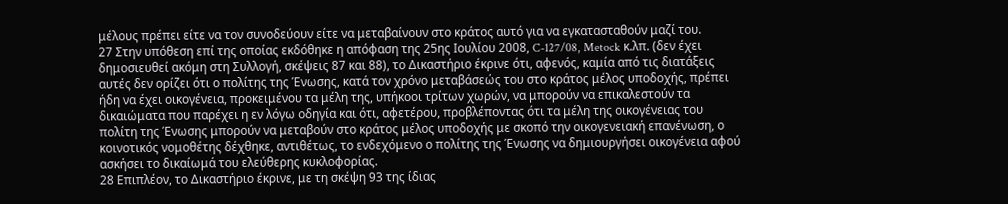μέλους πρέπει είτε να τον συνοδεύουν είτε να μεταβαίνουν στο κράτος αυτό για να εγκατασταθούν μαζί του.
27 Στην υπόθεση επί της οποίας εκδόθηκε η απόφαση της 25ης Ιουλίου 2008, C-127/08, Metock κ.λπ. (δεν έχει δημοσιευθεί ακόμη στη Συλλογή, σκέψεις 87 και 88), το Δικαστήριο έκρινε ότι, αφενός, καμία από τις διατάξεις αυτές δεν ορίζει ότι ο πολίτης της Ένωσης, κατά τον χρόνο μεταβάσεώς του στο κράτος μέλος υποδοχής, πρέπει ήδη να έχει οικογένεια, προκειμένου τα μέλη της, υπήκοοι τρίτων χωρών, να μπορούν να επικαλεστούν τα δικαιώματα που παρέχει η εν λόγω οδηγία και ότι, αφετέρου, προβλέποντας ότι τα μέλη της οικογένειας του πολίτη της Ένωσης μπορούν να μεταβούν στο κράτος μέλος υποδοχής με σκοπό την οικογενειακή επανένωση, ο κοινοτικός νομοθέτης δέχθηκε, αντιθέτως, το ενδεχόμενο ο πολίτης της Ένωσης να δημιουργήσει οικογένεια αφού ασκήσει το δικαίωμά του ελεύθερης κυκλοφορίας.
28 Επιπλέον, το Δικαστήριο έκρινε, με τη σκέψη 93 της ίδιας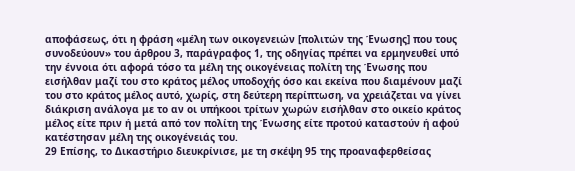αποφάσεως, ότι η φράση «μέλη των οικογενειών [πολιτών της Ένωσης] που τους συνοδεύουν» του άρθρου 3, παράγραφος 1, της οδηγίας πρέπει να ερμηνευθεί υπό την έννοια ότι αφορά τόσο τα μέλη της οικογένειας πολίτη της Ένωσης που εισήλθαν μαζί του στο κράτος μέλος υποδοχής όσο και εκείνα που διαμένουν μαζί του στο κράτος μέλος αυτό, χωρίς, στη δεύτερη περίπτωση, να χρειάζεται να γίνει διάκριση ανάλογα με το αν οι υπήκοοι τρίτων χωρών εισήλθαν στο οικείο κράτος μέλος είτε πριν ή μετά από τον πολίτη της Ένωσης είτε προτού καταστούν ή αφού κατέστησαν μέλη της οικογένειάς του.
29 Επίσης, το Δικαστήριο διευκρίνισε, με τη σκέψη 95 της προαναφερθείσας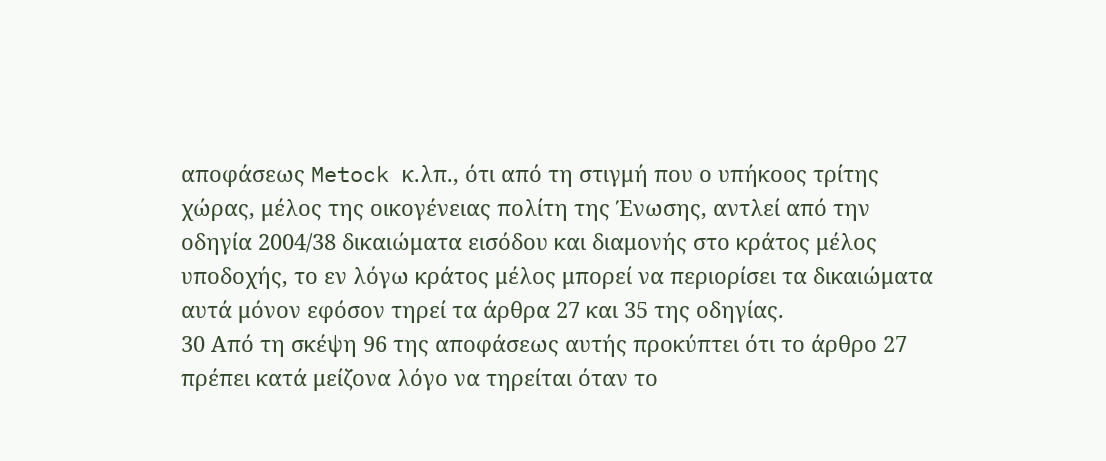αποφάσεως Metock κ.λπ., ότι από τη στιγμή που ο υπήκοος τρίτης χώρας, μέλος της οικογένειας πολίτη της Ένωσης, αντλεί από την οδηγία 2004/38 δικαιώματα εισόδου και διαμονής στο κράτος μέλος υποδοχής, το εν λόγω κράτος μέλος μπορεί να περιορίσει τα δικαιώματα αυτά μόνον εφόσον τηρεί τα άρθρα 27 και 35 της οδηγίας.
30 Από τη σκέψη 96 της αποφάσεως αυτής προκύπτει ότι το άρθρο 27 πρέπει κατά μείζονα λόγο να τηρείται όταν το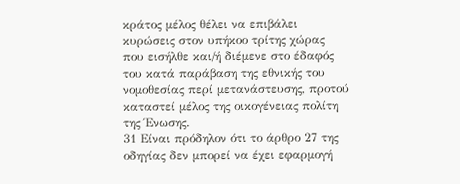κράτος μέλος θέλει να επιβάλει κυρώσεις στον υπήκοο τρίτης χώρας που εισήλθε και/ή διέμενε στο έδαφός του κατά παράβαση της εθνικής του νομοθεσίας περί μετανάστευσης, προτού καταστεί μέλος της οικογένειας πολίτη της Ένωσης.
31 Είναι πρόδηλον ότι το άρθρο 27 της οδηγίας δεν μπορεί να έχει εφαρμογή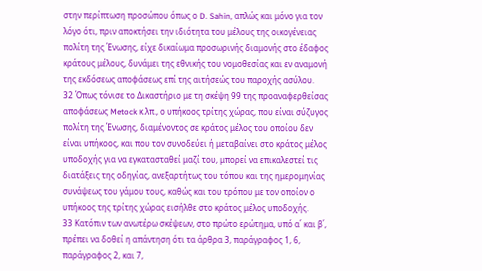στην περίπτωση προσώπου όπως ο D. Sahin, απλώς και μόνο για τον λόγο ότι, πριν αποκτήσει την ιδιότητα του μέλους της οικογένειας πολίτη της Ένωσης, είχε δικαίωμα προσωρινής διαμονής στο έδαφος κράτους μέλους, δυνάμει της εθνικής του νομοθεσίας και εν αναμονή της εκδόσεως αποφάσεως επί της αιτήσεώς του παροχής ασύλου.
32 Όπως τόνισε το Δικαστήριο με τη σκέψη 99 της προαναφερθείσας αποφάσεως Metock κ.λπ., ο υπήκοος τρίτης χώρας, που είναι σύζυγος πολίτη της Ένωσης, διαμένοντος σε κράτος μέλος του οποίου δεν είναι υπήκοος, και που τον συνοδεύει ή μεταβαίνει στο κράτος μέλος υποδοχής για να εγκατασταθεί μαζί του, μπορεί να επικαλεστεί τις διατάξεις της οδηγίας, ανεξαρτήτως του τόπου και της ημερομηνίας συνάψεως του γάμου τους, καθώς και του τρόπου με τον οποίον ο υπήκοος της τρίτης χώρας εισήλθε στο κράτος μέλος υποδοχής.
33 Κατόπιν των ανωτέρω σκέψεων, στο πρώτο ερώτημα, υπό α΄ και β΄, πρέπει να δοθεί η απάντηση ότι τα άρθρα 3, παράγραφος 1, 6, παράγραφος 2, και 7,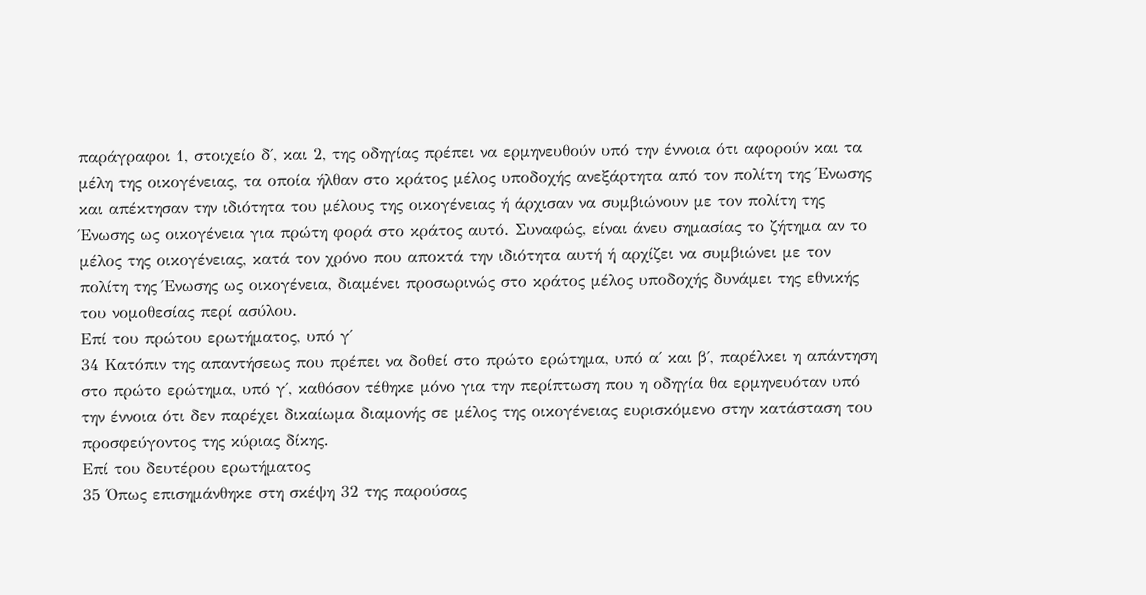παράγραφοι 1, στοιχείο δ΄, και 2, της οδηγίας πρέπει να ερμηνευθούν υπό την έννοια ότι αφορούν και τα μέλη της οικογένειας, τα οποία ήλθαν στο κράτος μέλος υποδοχής ανεξάρτητα από τον πολίτη της Ένωσης και απέκτησαν την ιδιότητα του μέλους της οικογένειας ή άρχισαν να συμβιώνουν με τον πολίτη της Ένωσης ως οικογένεια για πρώτη φορά στο κράτος αυτό. Συναφώς, είναι άνευ σημασίας το ζήτημα αν το μέλος της οικογένειας, κατά τον χρόνο που αποκτά την ιδιότητα αυτή ή αρχίζει να συμβιώνει με τον πολίτη της Ένωσης ως οικογένεια, διαμένει προσωρινώς στο κράτος μέλος υποδοχής δυνάμει της εθνικής του νομοθεσίας περί ασύλου.
Επί του πρώτου ερωτήματος, υπό γ΄
34 Κατόπιν της απαντήσεως που πρέπει να δοθεί στο πρώτο ερώτημα, υπό α΄ και β΄, παρέλκει η απάντηση στο πρώτο ερώτημα, υπό γ΄, καθόσον τέθηκε μόνο για την περίπτωση που η οδηγία θα ερμηνευόταν υπό την έννοια ότι δεν παρέχει δικαίωμα διαμονής σε μέλος της οικογένειας ευρισκόμενο στην κατάσταση του προσφεύγοντος της κύριας δίκης.
Επί του δευτέρου ερωτήματος
35 Όπως επισημάνθηκε στη σκέψη 32 της παρούσας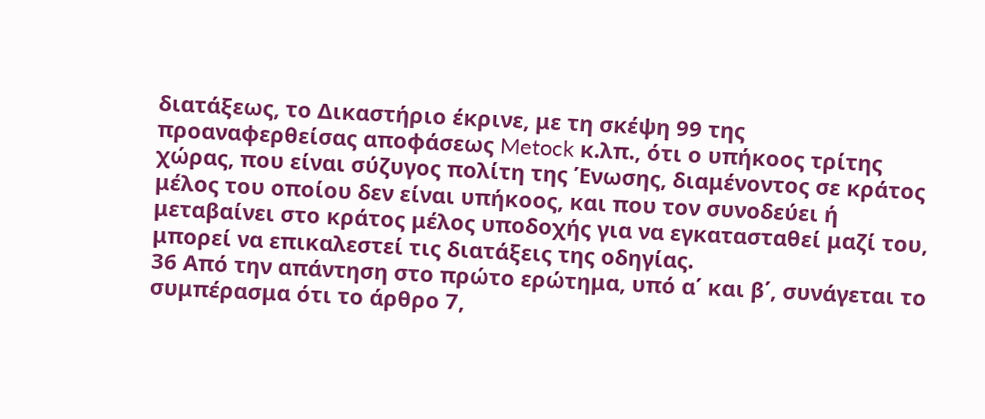διατάξεως, το Δικαστήριο έκρινε, με τη σκέψη 99 της προαναφερθείσας αποφάσεως Metock κ.λπ., ότι ο υπήκοος τρίτης χώρας, που είναι σύζυγος πολίτη της Ένωσης, διαμένοντος σε κράτος μέλος του οποίου δεν είναι υπήκοος, και που τον συνοδεύει ή μεταβαίνει στο κράτος μέλος υποδοχής για να εγκατασταθεί μαζί του, μπορεί να επικαλεστεί τις διατάξεις της οδηγίας.
36 Από την απάντηση στο πρώτο ερώτημα, υπό α΄ και β΄, συνάγεται το συμπέρασμα ότι το άρθρο 7,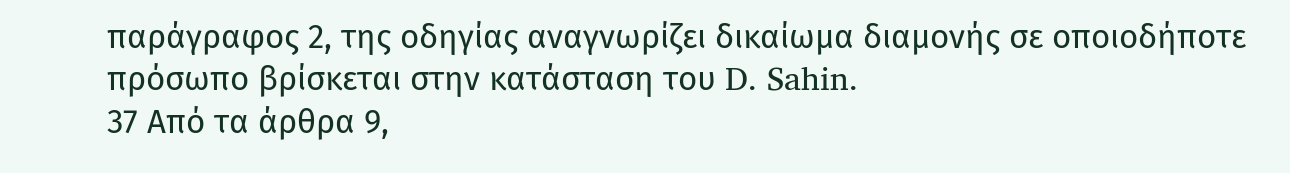παράγραφος 2, της οδηγίας αναγνωρίζει δικαίωμα διαμονής σε οποιοδήποτε πρόσωπο βρίσκεται στην κατάσταση του D. Sahin.
37 Από τα άρθρα 9,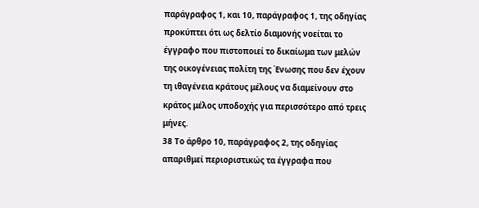παράγραφος 1, και 10, παράγραφος 1, της οδηγίας προκύπτει ότι ως δελτίο διαμονής νοείται το έγγραφο που πιστοποιεί το δικαίωμα των μελών της οικογένειας πολίτη της Ένωσης που δεν έχουν τη ιθαγένεια κράτους μέλους να διαμείνουν στο κράτος μέλος υποδοχής για περισσότερο από τρεις μήνες.
38 Το άρθρο 10, παράγραφος 2, της οδηγίας απαριθμεί περιοριστικώς τα έγγραφα που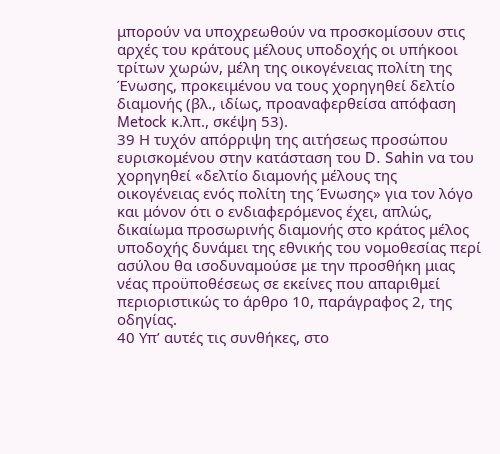μπορούν να υποχρεωθούν να προσκομίσουν στις αρχές του κράτους μέλους υποδοχής οι υπήκοοι τρίτων χωρών, μέλη της οικογένειας πολίτη της Ένωσης, προκειμένου να τους χορηγηθεί δελτίο διαμονής (βλ., ιδίως, προαναφερθείσα απόφαση Metock κ.λπ., σκέψη 53).
39 Η τυχόν απόρριψη της αιτήσεως προσώπου ευρισκομένου στην κατάσταση του D. Sahin να του χορηγηθεί «δελτίο διαμονής μέλους της οικογένειας ενός πολίτη της Ένωσης» για τον λόγο και μόνον ότι ο ενδιαφερόμενος έχει, απλώς, δικαίωμα προσωρινής διαμονής στο κράτος μέλος υποδοχής δυνάμει της εθνικής του νομοθεσίας περί ασύλου θα ισοδυναμούσε με την προσθήκη μιας νέας προϋποθέσεως σε εκείνες που απαριθμεί περιοριστικώς το άρθρο 10, παράγραφος 2, της οδηγίας.
40 Υπ’ αυτές τις συνθήκες, στο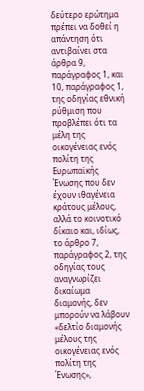δεύτερο ερώτημα πρέπει να δοθεί η απάντηση ότι αντιβαίνει στα άρθρα 9, παράγραφος 1, και 10, παράγραφος 1, της οδηγίας εθνική ρύθμιση που προβλέπει ότι τα μέλη της οικογένειας ενός πολίτη της Ευρωπαϊκής Ένωσης που δεν έχουν ιθαγένεια κράτους μέλους, αλλά το κοινοτικό δίκαιο και, ιδίως, το άρθρο 7, παράγραφος 2, της οδηγίας τους αναγνωρίζει δικαίωμα διαμονής, δεν μπορούν να λάβουν «δελτίο διαμονής μέλους της οικογένειας ενός πολίτη της Ένωσης»,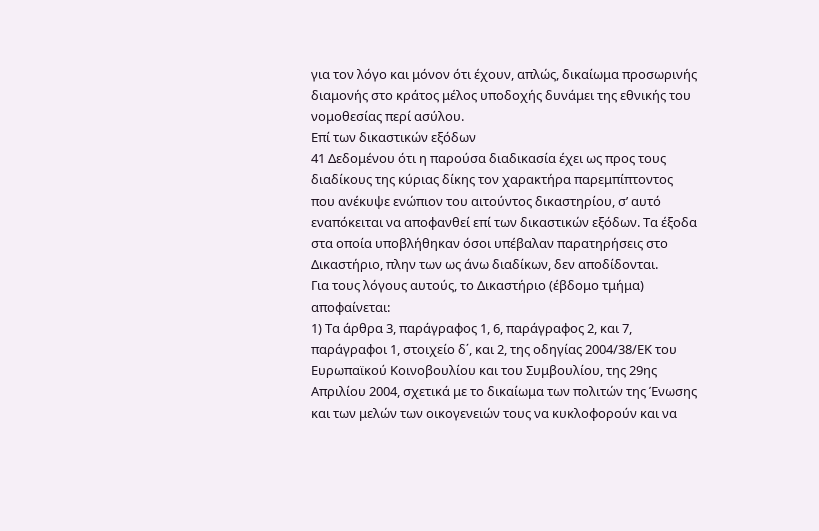για τον λόγο και μόνον ότι έχουν, απλώς, δικαίωμα προσωρινής διαμονής στο κράτος μέλος υποδοχής δυνάμει της εθνικής του νομοθεσίας περί ασύλου.
Επί των δικαστικών εξόδων
41 Δεδομένου ότι η παρούσα διαδικασία έχει ως προς τους διαδίκους της κύριας δίκης τον χαρακτήρα παρεμπίπτοντος που ανέκυψε ενώπιον του αιτούντος δικαστηρίου, σ’ αυτό εναπόκειται να αποφανθεί επί των δικαστικών εξόδων. Τα έξοδα στα οποία υποβλήθηκαν όσοι υπέβαλαν παρατηρήσεις στο Δικαστήριο, πλην των ως άνω διαδίκων, δεν αποδίδονται.
Για τους λόγους αυτούς, το Δικαστήριο (έβδομο τμήμα) αποφαίνεται:
1) Τα άρθρα 3, παράγραφος 1, 6, παράγραφος 2, και 7, παράγραφοι 1, στοιχείο δ΄, και 2, της οδηγίας 2004/38/ΕΚ του Ευρωπαϊκού Κοινοβουλίου και του Συμβουλίου, της 29ης Απριλίου 2004, σχετικά με το δικαίωμα των πολιτών της Ένωσης και των μελών των οικογενειών τους να κυκλοφορούν και να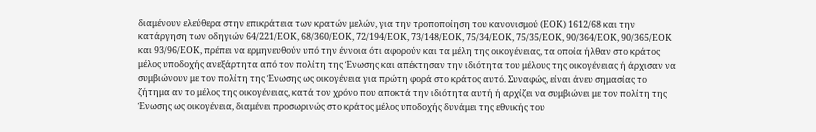διαμένουν ελεύθερα στην επικράτεια των κρατών μελών, για την τροποποίηση του κανονισμού (ΕΟΚ) 1612/68 και την κατάργηση των οδηγιών 64/221/ΕΟΚ, 68/360/ΕΟΚ, 72/194/ΕΟΚ, 73/148/ΕΟΚ, 75/34/ΕΟΚ, 75/35/ΕΟΚ, 90/364/ΕΟΚ, 90/365/ΕΟΚ και 93/96/ΕΟΚ, πρέπει να ερμηνευθούν υπό την έννοια ότι αφορούν και τα μέλη της οικογένειας, τα οποία ήλθαν στο κράτος μέλος υποδοχής ανεξάρτητα από τον πολίτη της Ένωσης και απέκτησαν την ιδιότητα του μέλους της οικογένειας ή άρχισαν να συμβιώνουν με τον πολίτη της Ένωσης ως οικογένεια για πρώτη φορά στο κράτος αυτό. Συναφώς, είναι άνευ σημασίας το ζήτημα αν το μέλος της οικογένειας, κατά τον χρόνο που αποκτά την ιδιότητα αυτή ή αρχίζει να συμβιώνει με τον πολίτη της Ένωσης ως οικογένεια, διαμένει προσωρινώς στο κράτος μέλος υποδοχής δυνάμει της εθνικής του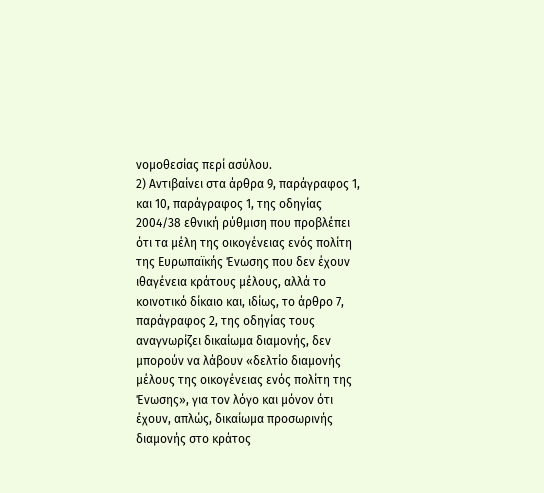νομοθεσίας περί ασύλου.
2) Αντιβαίνει στα άρθρα 9, παράγραφος 1, και 10, παράγραφος 1, της οδηγίας 2004/38 εθνική ρύθμιση που προβλέπει ότι τα μέλη της οικογένειας ενός πολίτη της Ευρωπαϊκής Ένωσης που δεν έχουν ιθαγένεια κράτους μέλους, αλλά το κοινοτικό δίκαιο και, ιδίως, το άρθρο 7, παράγραφος 2, της οδηγίας τους αναγνωρίζει δικαίωμα διαμονής, δεν μπορούν να λάβουν «δελτίο διαμονής μέλους της οικογένειας ενός πολίτη της Ένωσης», για τον λόγο και μόνον ότι έχουν, απλώς, δικαίωμα προσωρινής διαμονής στο κράτος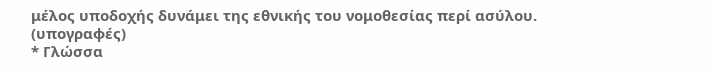μέλος υποδοχής δυνάμει της εθνικής του νομοθεσίας περί ασύλου.
(υπογραφές)
* Γλώσσα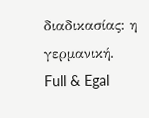διαδικασίας: η γερμανική.
Full & Egal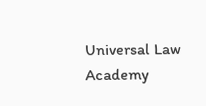Universal Law Academy